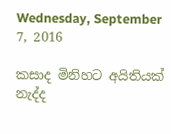Wednesday, September 7, 2016

කසාද මිනිහට අයිතියක් නැද්ද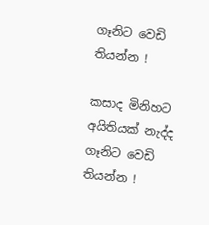ගෑනිට වෙඩි තියන්න !

කසාද මිනිහට අයිතියක් නැද්ද ගෑනිට වෙඩි තියන්න !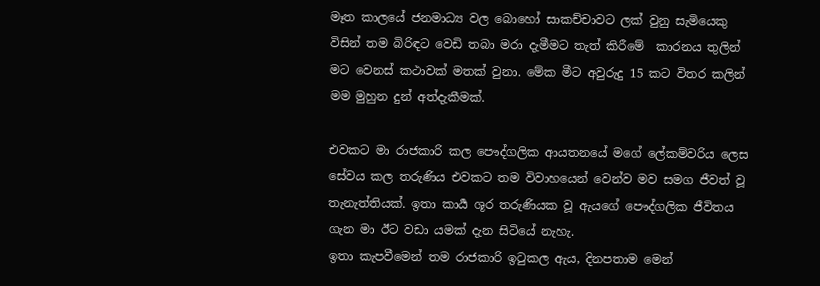මෑත කාලයේ ජනමාධ්‍ය වල බොහෝ සාකච්චාවට ලක් වුනු සැමියෙකු විසින් තම බිරිඳට වෙඩි තබා මරා දැමීමට තැත් කිරීමේ  කාරනය තුලින් මට වෙනස් කථාවක් මතක් වුනා. මේක මීට අවුරුදු 15 කට විතර කලින් මම මුහුන දුන් අත්දැකීමක්.

එවකට මා රාජකාරි කල පෞද්ගලික ආයතනයේ මගේ ලේකම්වරිය ලෙස සේවය කල තරුණිය එවකට තම විවාහයෙන් වෙන්ව මව සමග ජීවත් වූ තැනැත්තියක්. ඉතා කාර්‍ය ශූර තරුණියක වූ ඇයගේ පෞද්ගලික ජීවිතය ගැන මා ඊට වඩා යමක් දැන සිටියේ නැහැ.
ඉතා කැපවීමෙන් තම රාජකාරි ඉටුකල ඇය, දිනපතාම මෙන්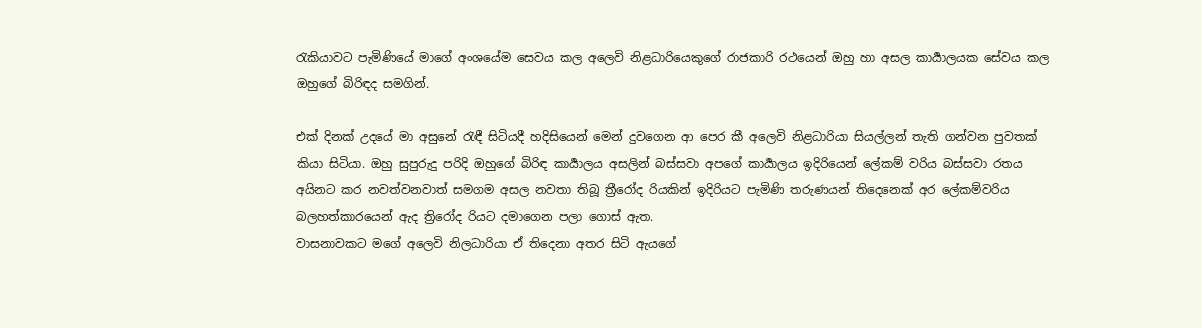රැකියාවට පැමිණියේ මාගේ අංශයේම සෙවය කල අලෙවි නිළධාරියෙකුගේ රාජකාරි රථයෙන් ඔහු හා අසල කාර්‍යාලයක සේවය කල ඔහුගේ බිරිඳද සමගින්.

එක් දිනක් උදයේ මා අසුනේ රැඳී සිටියදී හදිසියෙන් මෙන් දුවගෙන ආ පෙර කී අලෙවි නිළධාරියා සියල්ලන් තැති ගන්වන පුවතක් කියා සිටියා. ඔහු සුපුරුදු පරිදි ඔහුගේ බිරිඳ කාර්‍යාලය අසලින් බස්සවා අපගේ කාර්‍යාලය ඉදිරියෙන් ලේකම් වරිය බස්සවා රතය අයිනට කර නවත්වනවාත් සමගම අසල නවතා තිබූ ත්‍රීරෝද රියකින් ඉදිරියට පැමිණි තරුණයන් තිදෙනෙක් අර ලේකම්වරිය බලහත්කාරයෙන් ඇද ත්‍රිරෝද රියට දමාගෙන පලා ගොස් ඇත.
වාසනාවකට මගේ අලෙවි නිලධාරියා ඒ තිදෙනා අතර සිටි ඇයගේ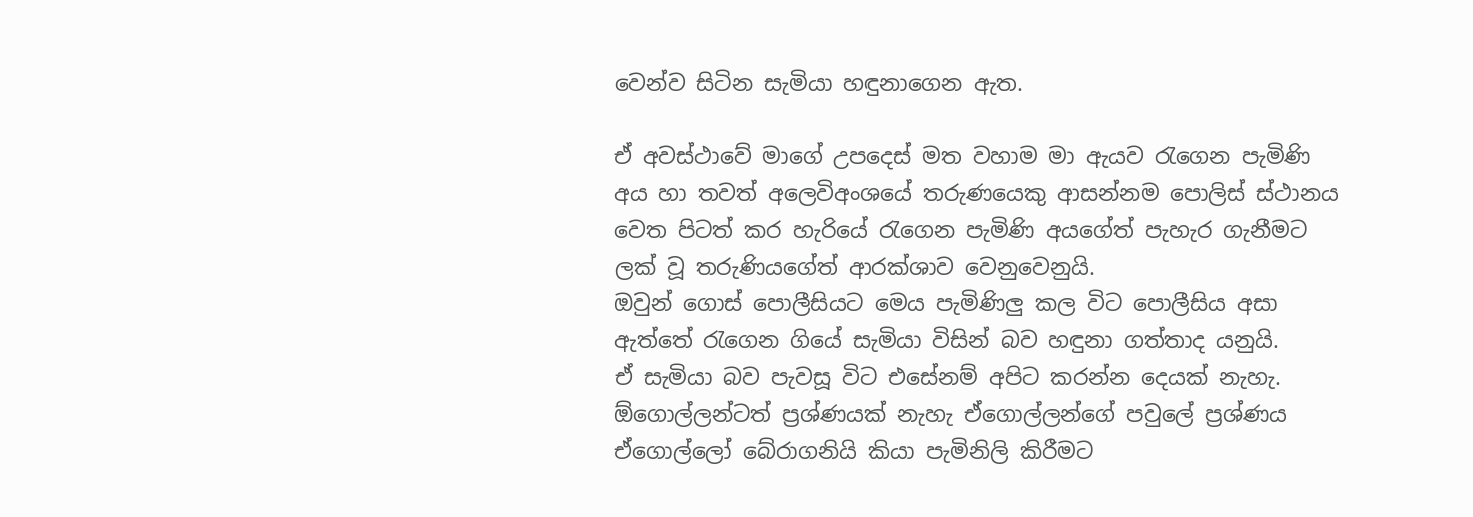වෙන්ව සිටින සැමියා හඳුනාගෙන ඇත.

ඒ අවස්ථාවේ මාගේ උපදෙස් මත වහාම මා ඇයව රැගෙන පැමිණි අය හා තවත් අලෙවිඅංශයේ තරුණයෙකු ආසන්නම පොලිස් ස්ථානය වෙත පිටත් කර හැරියේ රැගෙන පැමිණි අයගේත් පැහැර ගැනීමට ලක් වූ තරුණියගේත් ආරක්ශාව වෙනුවෙනුයි.
ඔවුන් ගොස් පොලීසියට මෙය පැමිණිලු කල විට පොලීසිය අසා ඇත්තේ රැගෙන ගියේ සැමියා විසින් බව හඳුනා ගත්තාද යනුයි.
ඒ සැමියා බව පැවසූ විට එසේනම් අපිට කරන්න දෙයක් නැහැ. ඕගොල්ලන්ටත් ප්‍රශ්ණයක් නැහැ ඒගොල්ලන්ගේ පවුලේ ප්‍රශ්ණය ඒගොල්ලෝ බේරාගනියි කියා පැමිනිලි කිරීමට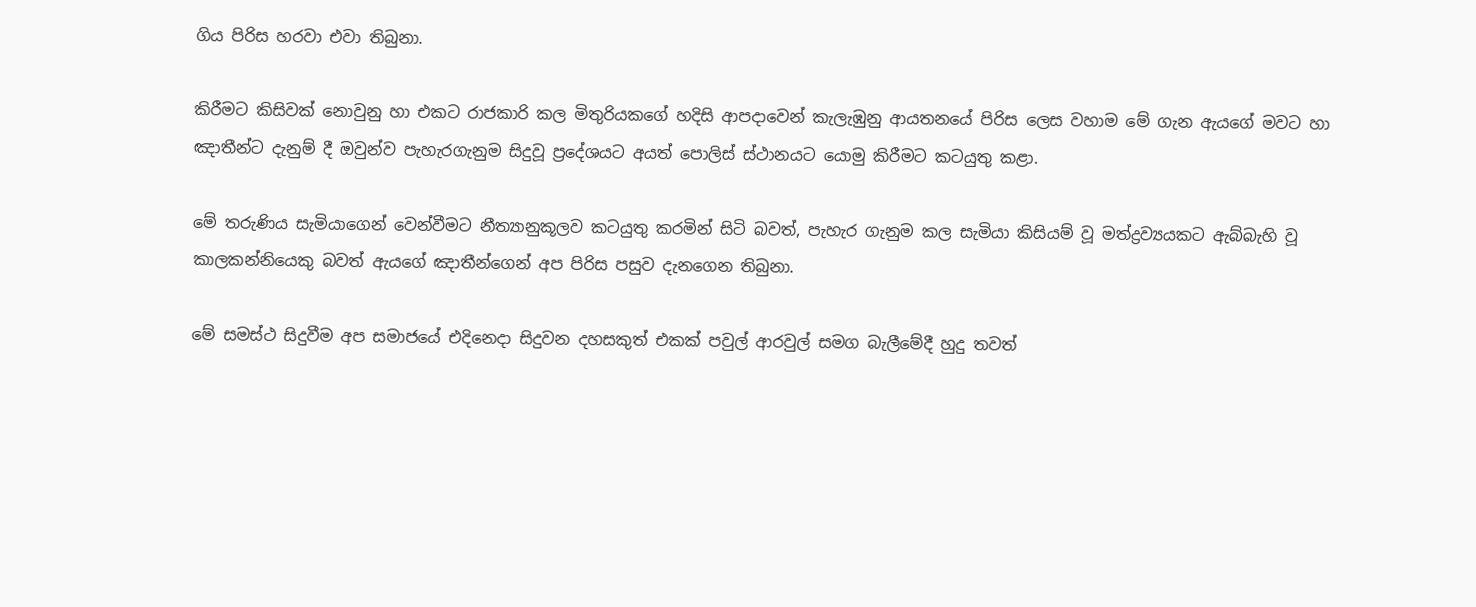ගිය පිරිස හරවා එවා තිබුනා.

කිරීමට කිසිවක් නොවුනු හා එකට රාජකාරි කල මිතුරියකගේ හදිසි ආපදාවෙන් කැලැඹුනු ආයතනයේ පිරිස ලෙස වහාම මේ ගැන ඇයගේ මවට හා ඤාතීන්ට දැනුම් දී ඔවුන්ව පැහැරගැනුම සිදුවූ ප්‍රදේශයට අයත් පොලිස් ස්ථානයට යොමු කිරීමට කටයුතු කළා.

මේ තරුණිය සැමියාගෙන් වෙන්වීමට නීත්‍යානුකූලව කටයුතු කරමින් සිටි බවත්, පැහැර ගැනුම කල සැමියා කිසියම් වූ මත්ද්‍රව්‍යයකට ඇබ්බැහි වූ කාලකන්නියෙකු බවත් ඇයගේ ඤාතීන්ගෙන් අප පිරිස පසුව දැනගෙන තිබුනා.

මේ සමස්ථ සිදුවීම අප සමාජයේ එදිනෙදා සිදුවන දහසකුත් එකක් පවුල් ආරවුල් සමග බැලීමේදී හුදු තවත්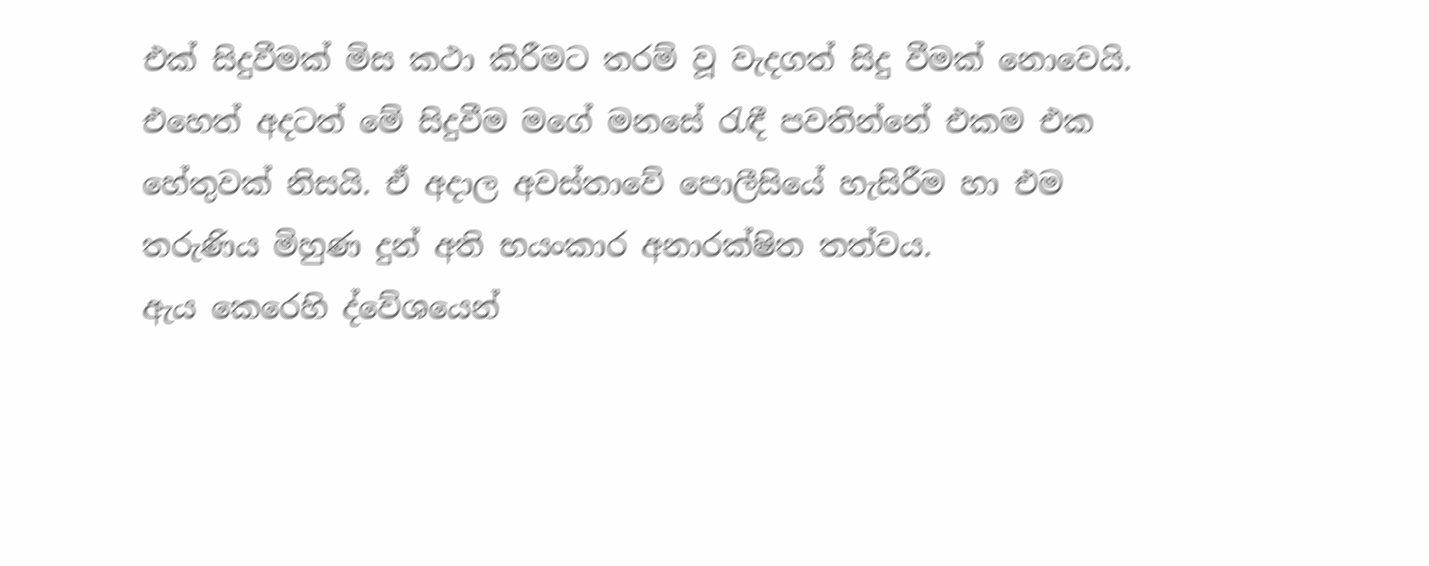එක් සිදුවීමක් මිස කථා කිරීමට තරම් වූ වැදගත් සිදු වීමක් නොවෙයි.
එහෙත් අදටත් මේ සිදුවීම මගේ මනසේ රැඳී පවතින්නේ එකම එක හේතුවක් නිසයි. ඒ අදාල අවස්තාවේ පොලීසියේ හැසිරීම හා එම තරුණිය මිහුණ දුන් අති භයංකාර අනාරක්ෂිත තත්වය.
ඇය කෙරෙහි ද්වේශයෙන්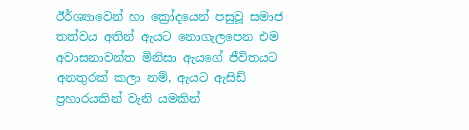ඊර්ශ්‍යාවෙන් හා ක්‍රෝදයෙන් පසුවූ සමාජ තත්වය අතින් ඇයට නොගැලපෙන එම අවාසනාවන්ත මිනිසා ඇයගේ ජීවිතයට අනතුරක් කලා නම්, ඇයට ඇසිඩ් ප්‍රහාරයකින් වැනි යමකින්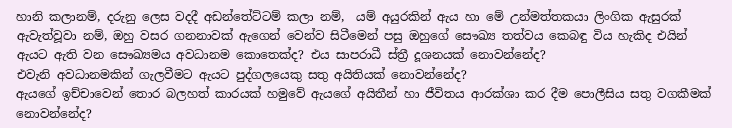හානි කලානම්, දරුනු ලෙස වදදී අඩන්තේට්ටම් කලා නම්,  යම් අයුරකින් ඇය හා මේ උන්මත්තකයා ලිංගික ඇසුරක් ඇවැත්වූවා නම්, ඔහු වසර ගනනාවක් ඇගෙන් වෙන්ව සිටීමෙන් පසු ඔහුගේ සෞඛ්‍ය තත්වය කෙබඳු විය හැකිද එයින් ඇයට ඇති වන සෞඛ්‍යමය අවධානම කොතෙක්ද? එය සාපරාධී ස්ත්‍රී දූශනයක් නොවන්නේද?
එවැනි අවධානමකින් ගැලවීමට ඇයට පුද්ගලයෙකු සතු අයිතියක් නොවන්නේද?
ඇයගේ ඉච්චාවෙන් තොර බලහත් කාරයක් හමුවේ ඇයගේ අයිතීන් හා ජීවිතය ආරක්ශා කර දීම පොලීසිය සතු වගකීමක් නොවන්නේද?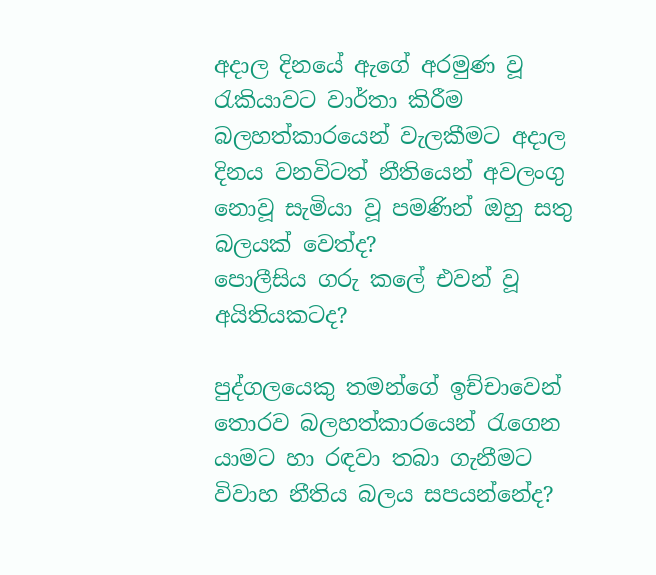අදාල දිනයේ ඇගේ අරමුණ වූ රැකියාවට වාර්තා කිරීම බලහත්කාරයෙන් වැලකීමට අදාල දිනය වනවිටත් නීතියෙන් අවලංගු නොවූ සැමියා වූ පමණින් ඔහු සතු බලයක් වෙත්ද?
පොලීසිය ගරු කලේ එවන් වූ අයිතියකටද?

පුද්ගලයෙකු තමන්ගේ ඉච්චාවෙන් තොරව බලහත්කාරයෙන් රැගෙන යාමට හා රඳවා තබා ගැනීමට විවාහ නීතිය බලය සපයන්නේද?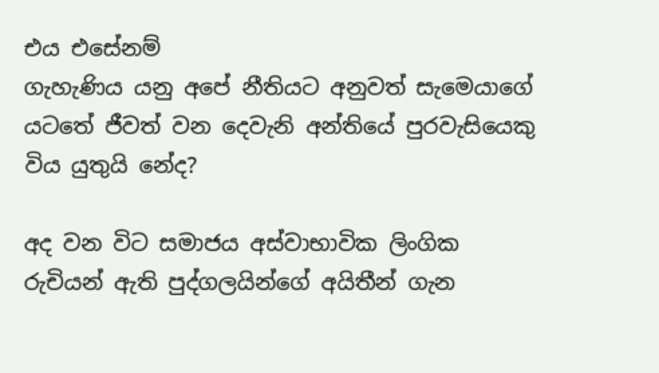එය එසේනම්
ගැහැණිය යනු අපේ නීතියට අනුවත් සැමෙයාගේ යටතේ ජීවත් වන දෙවැනි අන්තියේ පුරවැසියෙකු විය යුතුයි නේද?

අද වන විට සමාජය අස්වාභාවික ලිංගික රුචියන් ඇති පුද්ගලයින්ගේ අයිතීන් ගැන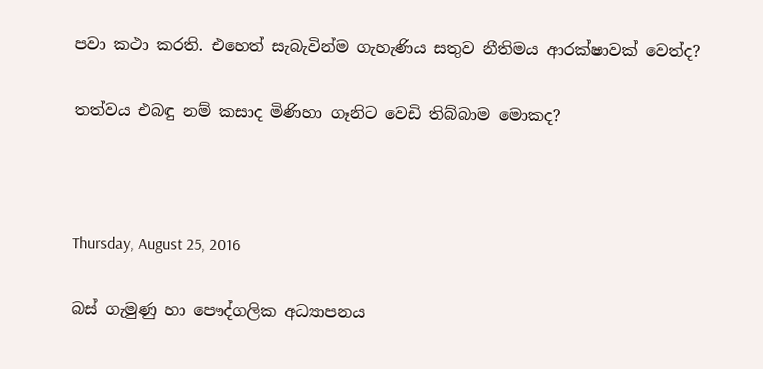පවා කථා කරති. එහෙත් සැබැවින්ම ගැහැණිය සතුව නීතිමය ආරක්ෂාවක් වෙත්ද?

තත්වය එබඳු නම් කසාද මිණිහා ගෑනිට වෙඩි තිබ්බාම මොකද?



Thursday, August 25, 2016

බස් ගැමුණු හා පෞද්ගලික අධ්‍යාපනය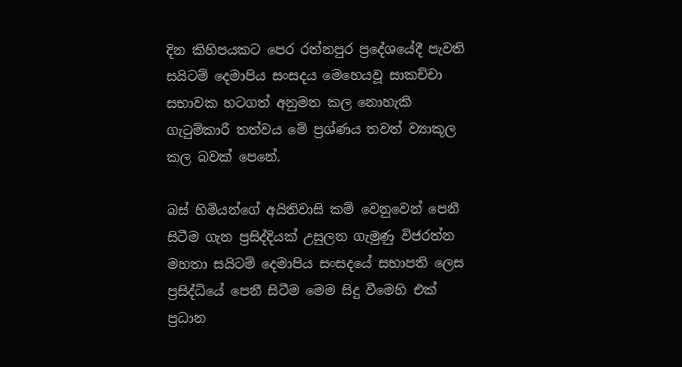දින කිහිපයකට පෙර රත්නපුර ප්‍රදේශයේදී පැවති සයිටම් දෙමාපිය සංසදය මෙහෙයවූ සාකච්චා සභාවක හටගත් අනුමත කල නොහැකි ගැටුම්කාරී තත්වය මේ ප්‍රශ්ණය තවත් ව්‍යාකූල කල බවක් පෙනේ.

බස් හිමියන්ගේ අයිතිවාසි කම් වෙනුවෙන් පෙනී සිටීම ගැන ප්‍රසිද්දියක් උසුලන ගැමුණු විජරත්න මහතා සයිටම් දෙමාපිය සංසදයේ සභාපති ලෙස ප්‍රසිද්ධියේ පෙනී සිටීම මෙම සිදු වීමෙහි එක් ප්‍රධාන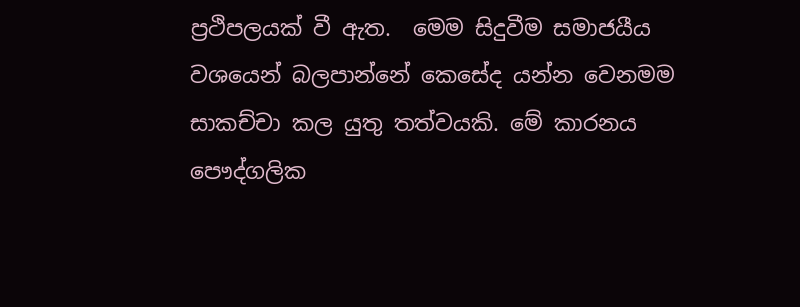ප්‍රථිපලයක් වී ඇත.  මෙම සිදුවීම සමාජයීය වශයෙන් බලපාන්නේ කෙසේද යන්න වෙනමම සාකච්චා කල යුතු තත්වයකි. මේ කාරනය පෞද්ගලික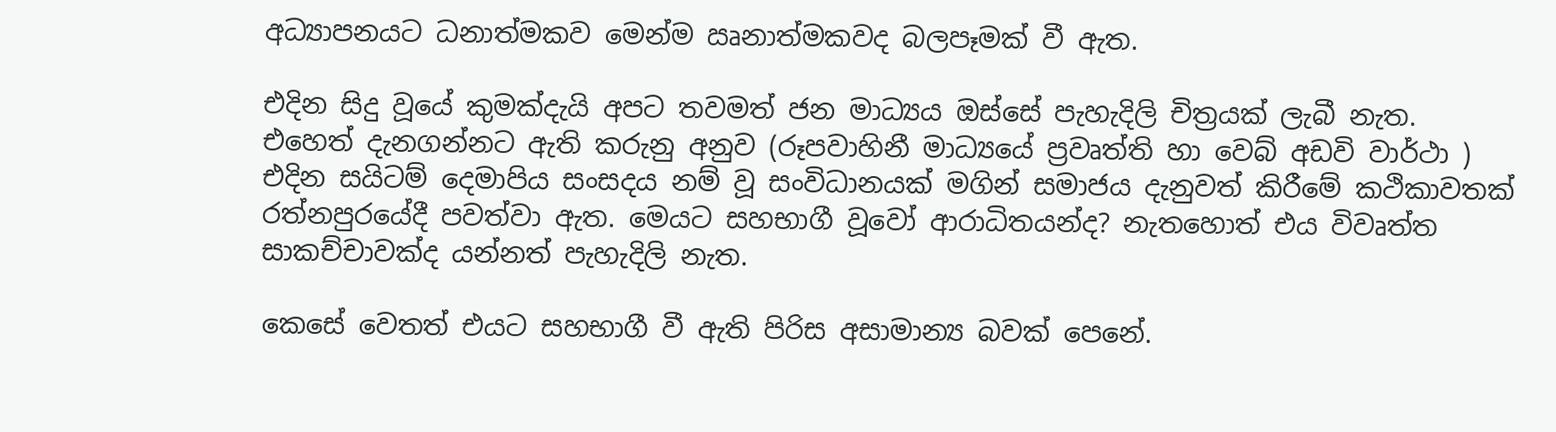අධ්‍යාපනයට ධනාත්මකව මෙන්ම ඍනාත්මකවද බලපෑමක් වී ඇත.

එදින සිදු වූයේ කුමක්දැයි අපට තවමත් ජන මාධ්‍යය ඔස්සේ පැහැදිලි චිත්‍රයක් ලැබී නැත.
එහෙත් දැනගන්නට ඇති කරුනු අනුව (රූපවාහිනී මාධ්‍යයේ ප්‍රවෘත්ති හා වෙබ් අඩවි වාර්ථා ) එදින සයිටම් දෙමාපිය සංසදය නම් වූ සංවිධානයක් මගින් සමාජය දැනුවත් කිරීමේ කථිකාවතක් රත්නපුරයේදී පවත්වා ඇත. මෙයට සහභාගී වූවෝ ආරාධිතයන්ද? නැතහොත් එය විවෘත්ත සාකච්චාවක්ද යන්නත් පැහැදිලි නැත.

කෙසේ වෙතත් එයට සහභාගී වී ඇති පිරිස අසාමාන්‍ය බවක් පෙනේ.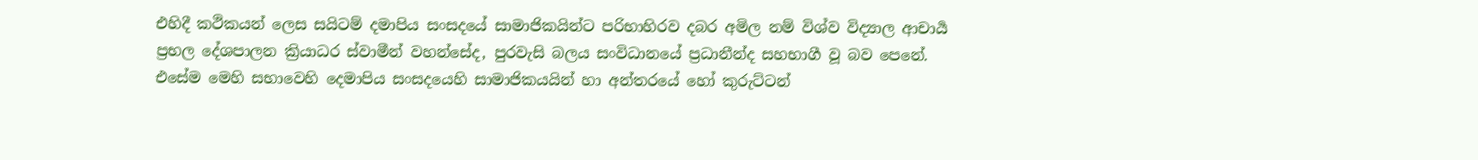එහිදී කථිකයන් ලෙස සයිටම් දමාපිය සංසදයේ සාමාජිකයින්ට පරිභාහිරව දබර අමිල නම් විශ්ව විද්‍යාල ආචාර්‍ය ප්‍රභල දේශපාලන ක්‍රියාධර ස්වාමීන් වහන්සේද, පුරවැසි බලය සංවිධානයේ ප්‍රධානීන්ද සහභාගී වූ බව පෙනේ.
එසේම මෙහි සභාවෙහි දෙමාපිය සංසදයෙහි සාමාජිකයයින් හා අන්තරයේ හෝ කුරුට්ටන්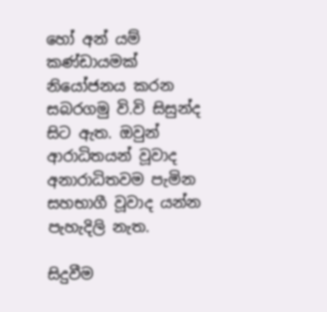හෝ අන් යම් කණ්ඩායමක් නියෝජනය කරන සබරගමු වි.වි සිසුන්ද  සිට ඇත. ඔවුන් ආරාධිතයන් වූවාද අනාරාධිතවම පැමින සහභාගී වූවාද යන්න පැහැදිලි නැත.

සිදුවීම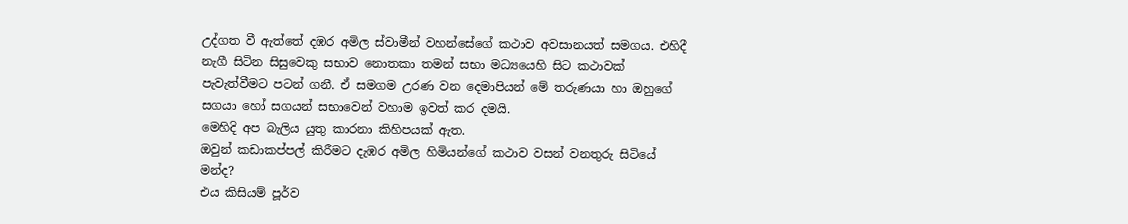උද්ගත වී ඇත්තේ දඹර අමිල ස්වාමීන් වහන්සේගේ කථාව අවසානයත් සමගය. එහිදී නැගී සිටින සිසුවෙකු සභාව නොතකා තමන් සභා මධ්‍යයෙහි සිට කථාවක් පැවැත්වීමට පටන් ගනී. ඒ සමගම උරණ වන දෙමාපියන් මේ තරුණයා හා ඔහුගේ සගයා හෝ සගයන් සභාවෙන් වහාම ඉවත් කර දමයි.
මෙහිදි අප බැලිය යුතු කාරනා කිහිපයක් ඇත.
ඔවුන් කඩාකප්පල් කිරීමට දැඹර අමිල හිමියන්ගේ කථාව වසන් වනතුරු සිටියේ මන්ද?
එය කිසියම් පූර්ව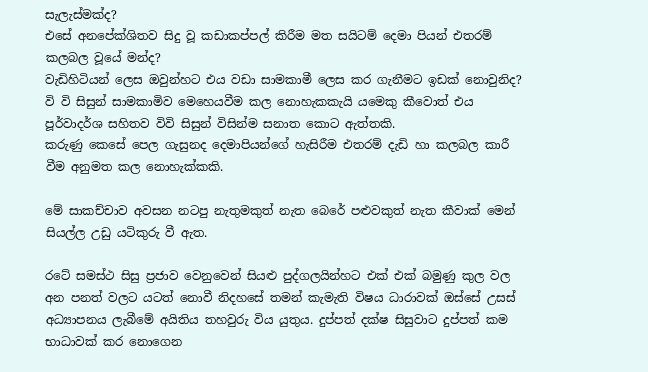සැලැස්මක්ද?
එසේ අනපේක්ශිතව සිදු වූ කඩාකප්පල් කිරීම මත සයිටම් දෙමා පියන් එතරම් කලබල වූයේ මන්ද?
වැඩිහිටියන් ලෙස ඔවුන්හට එය වඩා සාමකාමී ලෙස කර ගැනීමට ඉඩක් නොවුනිද?
වි වි සිසුන් සාමකාමිව මෙහෙයවීම කල නොහැකකැයි යමෙකු කීවොත් එය පූර්වාදර්ශ සහිතව විවි සිසුන් විසින්ම සනාත කොට ඇත්තකි.
කරුණු කෙසේ පෙල ගැසුනද දෙමාපියන්ගේ හැසිරීම එතරම් දැඩි හා කලබල කාරී වීම අනුමත කල නොහැක්කකි.

මේ සාකච්චාව අවසන නටපු නැතුමකුත් නැත බෙරේ පළුවකුත් නැත කීවාක් මෙන් සියල්ල උඩු යටිකුරු වී ඇත.

රටේ සමස්ථ සිසු ප්‍රජාව වෙනුවෙන් සියළු පුද්ගලයින්හට එක් එක් බමුණු කුල වල අන පනත් වලට යටත් නොවී නිදහසේ තමන් කැමැති විෂය ධාරාවක් ඔස්සේ උසස් අධ්‍යාපනය ලැබීමේ අයිතිය තහවුරු විය යුතුය. දුප්පත් දක්ෂ සිසුවාට දුප්පත් කම භාධාවක් කර නොගෙන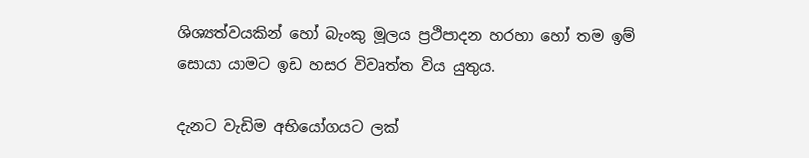ශිශ්‍යත්වයකින් හෝ බැංකු මූල‍ය ප්‍රථිපාදන හරහා හෝ තම ඉම් සොයා යාමට ඉඩ හසර විවෘත්ත විය යුතුය.

දැනට වැඩිම අභියෝගයට ලක්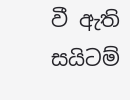වී ඇති සයිටම්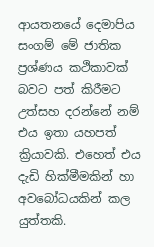ආයතනයේ දෙමාපිය සංගම් මේ ජාතික ප්‍රශ්ණය කථිකාවක් බවට පත් කිරීමට උත්සහ දරන්නේ නම් එය ඉතා යහපත් ක්‍රියාවකි. එහෙත් එය දැඩි හික්මීමකින් හා අවබෝධයකින් කල යුත්තකි.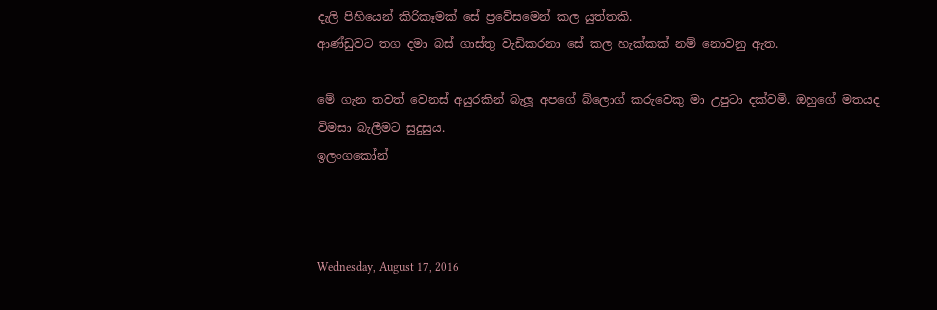දැලි පිහියෙන් කිරිකෑමක් සේ ප්‍රවේසමෙන් කල යුත්තකි.
ආණ්ඩුවට තග දමා බස් ගාස්තු වැඩිකරනා සේ කල හැක්කක් නම් නොවනු ඇත.

මේ ගැන තවත් වෙනස් අයුරකින් බැලූ අපගේ බ්ලොග් කරුවෙකු මා උපුටා දක්වමි. ඔහුගේ මතයද විමසා බැලීමට සුදුසුය.
ඉලංගකෝන්



Wednesday, August 17, 2016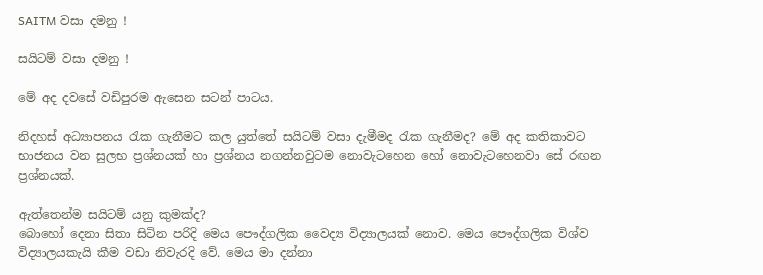SAITM වසා දමනු !

සයිටම් වසා දමනු !

මේ අද දවසේ වඩිපුරම ඇසෙන සටන් පාටය.

නිදහස් අධ්‍යාපනය රැක ගැනීමට කල යුත්තේ සයිටම් වසා දැමීමද රැක ගැනීමද? මේ අද කතිකාවට භාජනය වන සුලභ ප්‍රශ්නයක් හා ප්‍රශ්නය නගන්නවුටම නොවැටහෙන හෝ නොවැටහෙනවා සේ රඟන ප්‍රශ්නයක්.

ඇත්තෙන්ම සයිටම් යනු කුමක්ද?
බොහෝ දෙනා සිතා සිටින පරිදි මෙය පෞද්ගලික වෛද්‍ය විද්‍යාලයක් නොව. මෙය පෞද්ගලික විශ්ව විද්‍යාලයකැයි කීම වඩා නිවැරදි වේ. මෙය මා දන්නා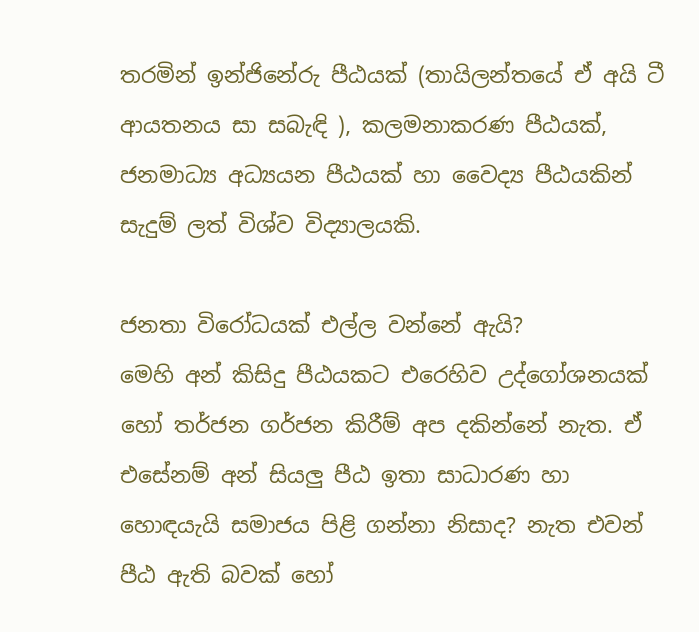තරමින් ඉන්ජිනේරු පීඨයක් (තායිලන්තයේ ඒ අයි ටී ආයතනය සා සබැඳි ), කලමනාකරණ පීඨයක්, ජනමාධ්‍ය අධ්‍යයන පීඨයක් හා වෛද්‍ය පීඨයකින් සැදුම් ලත් විශ්ව විද්‍යාලයකි.

ජනතා විරෝධයක් එල්ල වන්නේ ඇයි?
මෙහි අන් කිසිදු පීඨයකට එරෙහිව උද්ගෝශනයක් හෝ තර්ජන ගර්ජන කිරීම් අප දකින්නේ නැත. ඒ එසේනම් අන් සියලු පීඨ ඉතා සාධාරණ හා හොඳයැයි සමාජය පිළි ගන්නා නිසාද? නැත එවන් පීඨ ඇති බවක් හෝ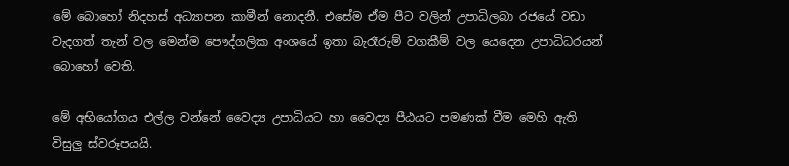මේ බොහෝ නිදහස් අධ්‍යාපන කාමීන් නොදනී. එසේම ඒම පීට වලින් උපාධිලබා රජයේ වඩා වැදගත් තැන් වල මෙන්ම පෞද්ගලික අංශයේ ඉතා බැරෑරුම් වගකීම් වල යෙදෙන උපාධිධරයන් බොහෝ වෙති.

මේ අභියෝගය එල්ල වන්නේ වෛද්‍ය උපාධියට හා වෛද්‍ය පීඨයට පමණක් වීම මෙහි ඇති විසුලු ස්වරූපයයි.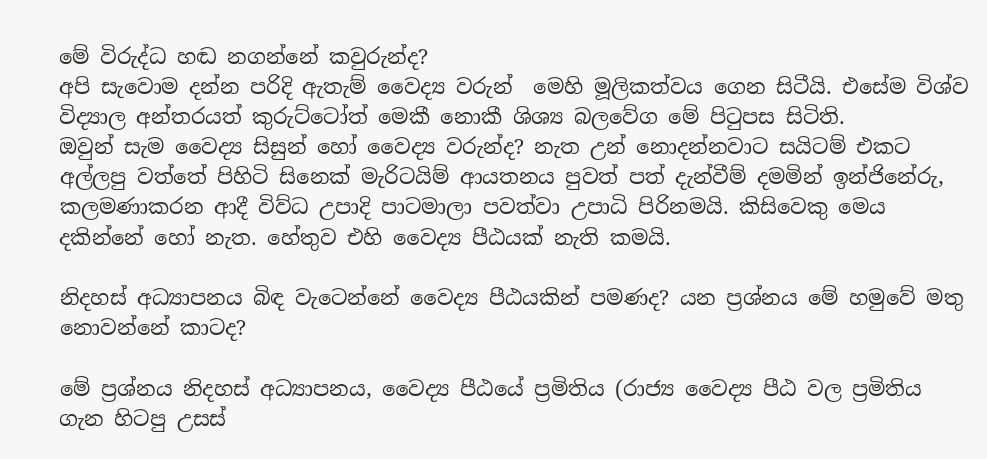මේ විරුද්ධ හඬ නගන්නේ කවුරුන්ද?
අපි සැවොම දන්න පරිදි ඇතැම් වෛද්‍ය වරුන්  මෙහි මූලිකත්වය ගෙන සිටීයි. එසේම විශ්ව විද්‍යාල අන්තරයත් කුරුට්ටෝත් මෙකී නොකී ශිශ්‍ය බලවේග මේ පිටුපස සිටිති.
ඔවුන් සැම වෛද්‍ය සිසුන් හෝ වෛද්‍ය වරුන්ද? නැත උන් නොදන්නවාට සයිටම් එකට අල්ලපු වත්තේ පිහිටි සිනෙක් මැරිටයිම් ආයතනය පුවත් පත් දැන්වීම් දමමින් ඉන්ජිනේරු, කලමණාකරන ආදී විව්ධ උපාදි පාටමාලා පවත්වා උපාධි පිරිනමයි. කිසිවෙකු මෙය දකින්නේ හෝ නැත. හේතුව එහි වෛද්‍ය පීඨයක් නැති කමයි.

නිදහස් අධ්‍යාපනය බිඳ වැටෙන්නේ වෛද්‍ය පීඨයකින් පමණද? යන ප්‍රශ්නය මේ හමුවේ මතු නොවන්නේ කාටද?

මේ ප්‍රශ්නය නිදහස් අධ්‍යාපනය, වෛද්‍ය පීඨයේ ප්‍රමිතිය (රාජ්‍ය වෛද්‍ය පීඨ වල ප්‍රමිතිය ගැන හිටපු උසස්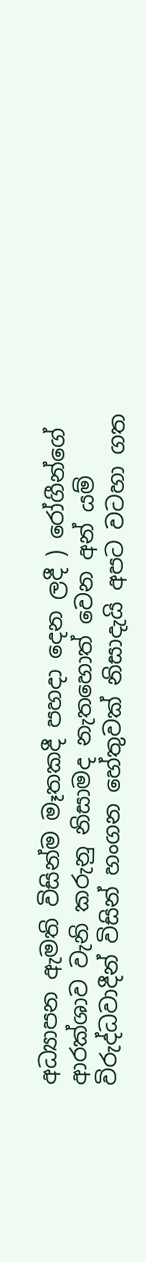අධ්‍යාපන ඇමති විසින්ම මෑතකදී පහදා දෙන ලදී ) රෝගීන්ගේ ආරක්ශාව වැනි කරුනු නිසාමද නැතහොත් වෙන අන් යම් විරුද්ධවාදීන් විසින් හංගන හේතුවක් නිසාදැයි අපට වටහා ගත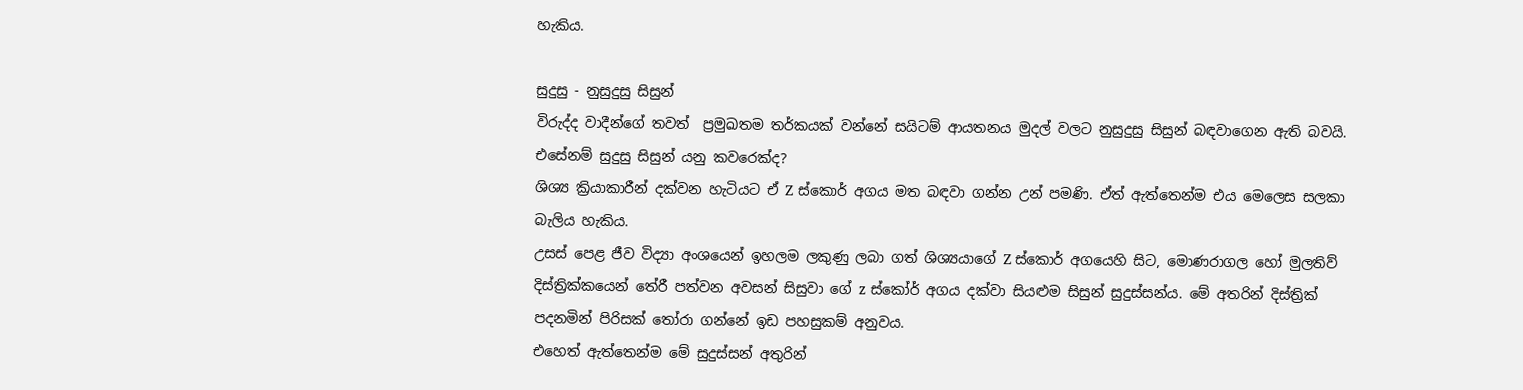හැකිය.

සුදුසු - නුසුදුසු සිසුන්
විරුද්ද වාදීන්ගේ තවත්  ප්‍රමුඛතම තර්කයක් වන්නේ සයිටම් ආයතනය මුදල් වලට නුසුදුසු සිසුන් බඳවාගෙන ඇති බවයි.
එසේනම් සුදුසු සිසුන් යනු කවරෙක්ද?
ශිශ්‍ය ක්‍රියාකාරීන් දක්වන හැටියට ඒ Z ස්කොර් අගය මත බඳවා ගන්න උන් පමණි. ඒත් ඇත්තෙන්ම එය මෙලෙස සලකා බැලිය හැකිය.
උසස් පෙළ ජීව විද්‍යා අංශයෙන් ඉහලම ලකුණු ලබා ගත් ශිශ්‍යයාගේ Z ස්කොර් අගයෙහි සිට, මොණරාගල හෝ මුලතිව් දිස්ත්‍රික්කයෙන් තේරී පත්වන අවසන් සිසුවා ගේ z ස්කෝර් අගය දක්වා සියළුම සිසුන් සුදුස්සන්ය. මේ අතරින් දිස්ත්‍රික් පදනමින් පිරිසක් තෝරා ගන්නේ ඉඩ පහසුකම් අනුවය.
එහෙත් ඇත්තෙන්ම මේ සුදුස්සන් අතුරින්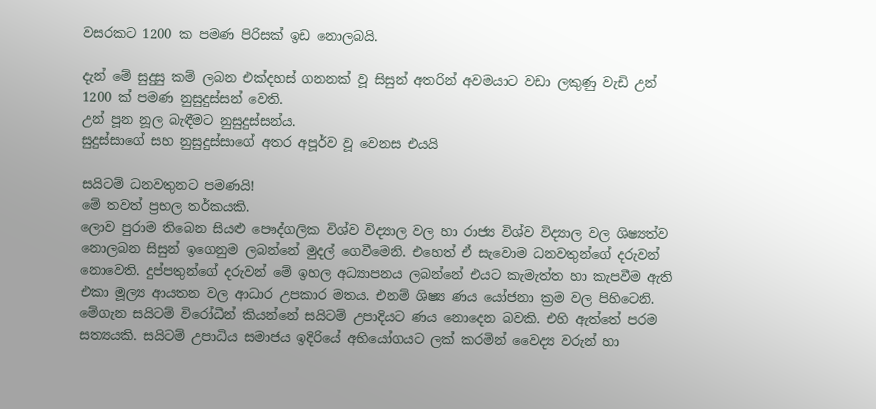වසරකට 1200 ක පමණ පිරිසක් ඉඩ නොලබයි.

දැන් මේ සුදුසු කම් ලබන එක්දහස් ගනනක් වූ සිසුන් අතරින් අවමයාට වඩා ලකුණු වැඩි උන් 1200 ක් පමණ නුසුදුස්සන් වෙති.
උන් පූන නූල බැඳීමට නුසුදුස්සන්ය.
සුදුස්සාගේ සහ නුසුදුස්සාගේ අතර අපූර්ව වූ වෙනස එයයි

සයිටම් ධනවතුනට පමණයි!
මේ තවත් ප්‍රභල තර්කයකි.
ලොව පුරාම තිබෙන සියළු පෞද්ගලික විශ්ව විද්‍යාල වල හා රාජ්‍ය විශ්ව විද්‍යාල වල ශිෂ්‍යත්ව නොලබන සිසුන් ඉගෙනුම ලබන්නේ මුදල් ගෙවීමෙනි. එහෙත් ඒ සැවොම ධනවතුන්ගේ දරුවන් නොවෙති. දුප්පතුන්ගේ දරුවන් මේ ඉහල අධ්‍යාපනය ලබන්නේ එයට කැමැත්ත හා කැපවීම ඇති එකා මූල්‍ය ආයතන වල ආධාර උපකාර මතය. එනම් ශිෂ්‍ය ණය යෝජනා ක්‍රම වල පිහිටෙනි.
මේගැන සයිටම් විරෝධීන් කියන්නේ සයිටම් උපාදියට ණය නොදෙන බවකි. එහි ඇත්තේ පරම සත්‍යයකි. සයිටම් උපාධිය සමාජය ඉදිරියේ අභියෝගයට ලක් කරමින් වෛද්‍ය වරුන් හා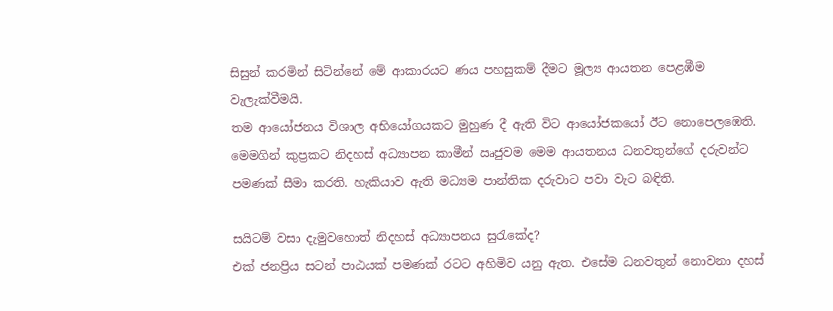සිසුන් කරමින් සිටින්නේ මේ ආකාරයට ණය පහසුකම් දීමට මූල්‍ය ආයතන පෙළඹීම වැලැක්වීමයි.
තම ආයෝජනය විශාල අභියෝගයකට මුහුණ දී ඇති විට ආයෝජකයෝ ඊට නොපෙලඹෙති. මෙමගින් කුප්‍රකට නිදහස් අධ්‍යාපන කාමීන් ඍජුවම මෙම ආයතනය ධනවතුන්ගේ දරුවන්ට පමණක් සීමා කරති. හැකියාව ඇති මධ්‍යම පාන්තික දරුවාට පවා වැට බඳිති.

සයිටම් වසා දැමුවහොත් නිදහස් අධ්‍යාපනය සුරැකේද?
එක් ජනප්‍රිය සටන් පාඨයක් පමණක් රටට අහිමිව යනු ඇත. එසේම ධනවතුන් නොවනා දහස්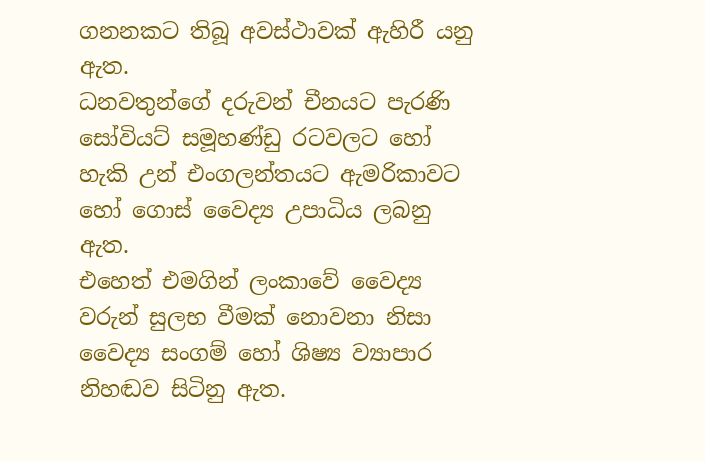ගනනකට තිබූ අවස්ථාවක් ඇහිරී යනු ඇත.
ධනවතුන්ගේ දරුවන් චීනයට පැරණි සෝවියට් සමූහණ්ඩු රටවලට හෝ හැකි උන් එංගලන්තයට ඇමරිකාවට හෝ ගොස් වෛද්‍ය උපාධිය ලබනු ඇත.
එහෙත් එමගින් ලංකාවේ වෛද්‍ය වරුන් සුලභ වීමක් නොවනා නිසා වෛද්‍ය සංගම් හෝ ශිෂ්‍ය ව්‍යාපාර නිහඬව සිටිනු ඇත.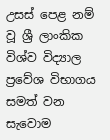උසස් පෙළ නම් වූ ශ්‍රී ලාංකික විශ්ව විද්‍යාල ප්‍රවේශ විභාගය සමත් වන සැවොම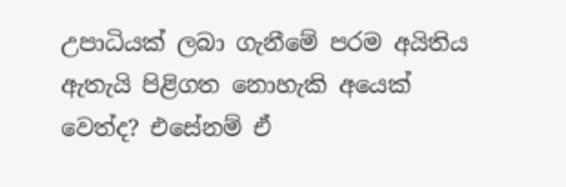උපාධියක් ලබා ගැනීමේ පරම අයිතිය ඇතැයි පිළිගත නොහැකි අයෙක් වෙත්ද? එසේනම් ඒ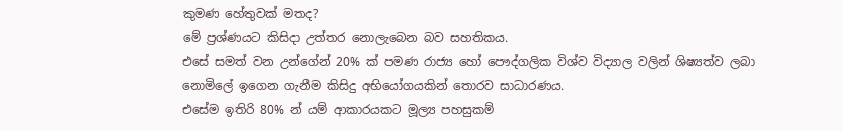කුමණ හේතුවක් මතද?
මේ ප්‍රශ්ණයට කිසිදා උත්තර නොලැබෙන බව සහතිකය.
එසේ සමත් වන උන්ගේන් 20% ක් පමණ රාජ්‍ය හෝ පෞද්ගලික විශ්ව විද්‍යාල වලින් ශිෂ්‍යත්ව ලබා නොමිලේ ඉගෙන ගැනීම කිසිදු අභියෝගයකින් තොරව සාධාරණය.
එසේම ඉතිරි 80% න් යම් ආකාරයකට මූල්‍ය පහසුකම්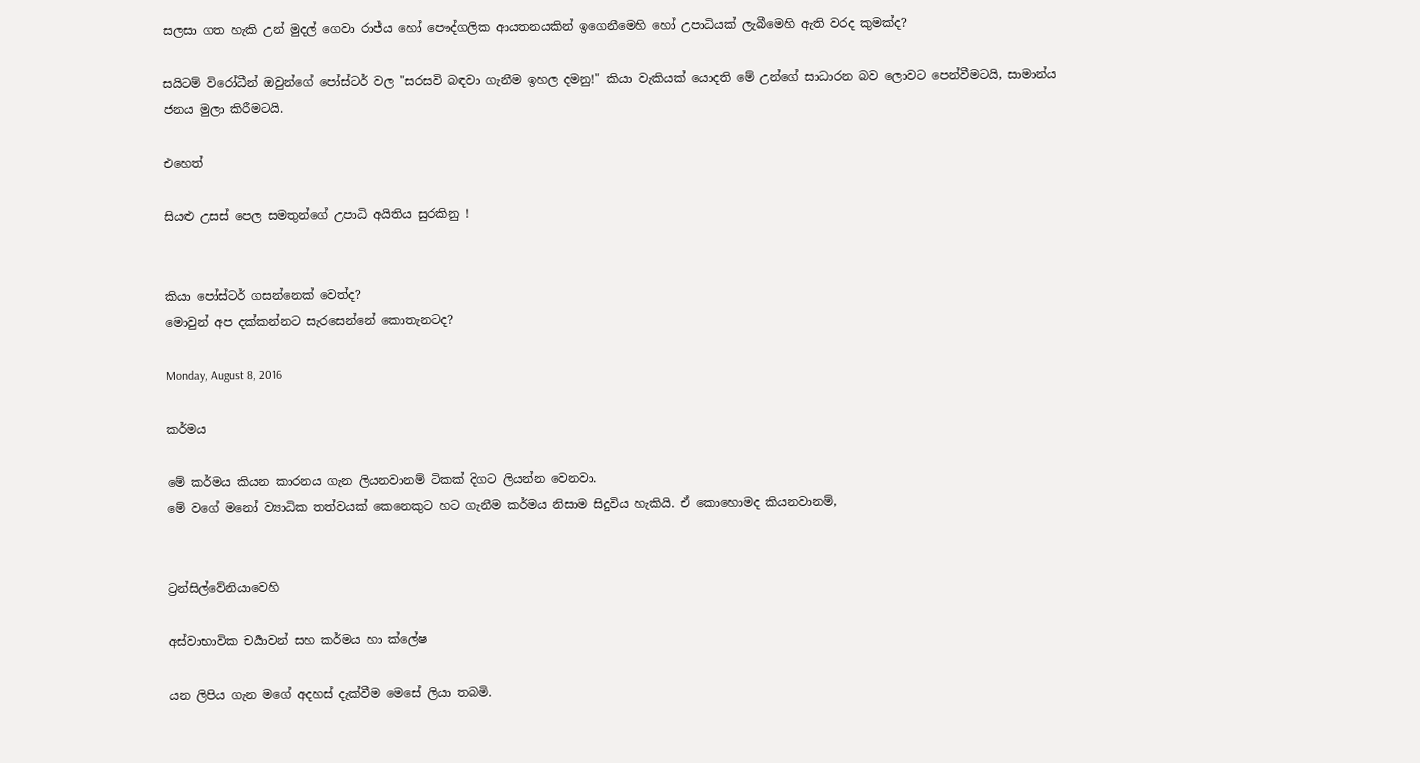සලසා ගත හැකි උන් මුදල් ගෙවා රාජ්ය හෝ පෞද්ගලික ආයතනයකින් ඉගෙනීමෙහි හෝ උපාධියක් ලැබීමෙහි ඇති වරද කුමක්ද?

සයිටම් විරෝධීන් ඔවුන්ගේ පෝස්ටර් වල "සරසවි බඳවා ගැනීම ඉහල දමනු!" කියා වැකියක් යොදති මේ උන්ගේ සාධාරන බව ලොවට පෙන්වීමටයි, සාමාන්ය ජනය මුලා කිරීමටයි.

එහෙත්

සියළු උසස් පෙල සමතුන්ගේ උපාධි අයිතිය සුරකිනු !


කියා පෝස්ටර් ගසන්නෙක් වෙත්ද?
මොවුන් අප දක්කන්නට සැරසෙන්නේ කොතැනටද?

Monday, August 8, 2016

කර්මය

මේ කර්මය කියන කාරනය ගැන ලියනවානම් ටිකක් දිගට ලියන්න වෙනවා.
මේ වගේ මනෝ ව්‍යාධික තත්වයක් කෙනෙකුට හට ගැනීම කර්මය නිසාම සිදුවිය හැකියි. ඒ කොහොමද කියනවානම්,


ට්‍රන්සිල්වේනියාවෙහි

අස්වාභාවික චර්‍යාවන් සහ කර්මය හා ක්ලේෂ

යන ලිපිය ගැන මගේ අදහස් දැක්වීම මෙසේ ලියා තබමි.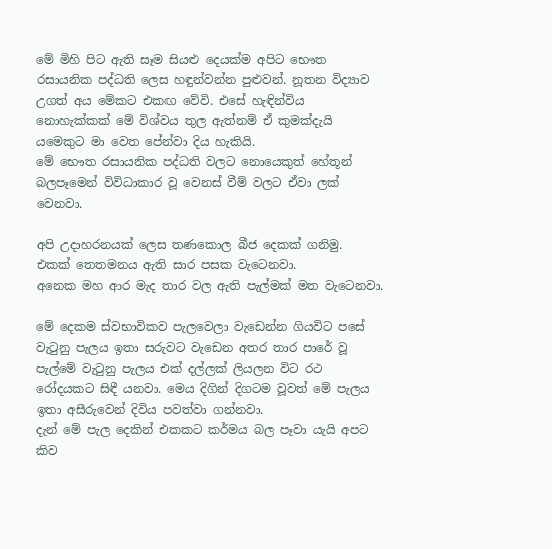මේ මිහි පිට ඇති සෑම සියළු දෙයක්ම අපිට භෞත රසායනික පද්ධති ලෙස හඳුන්වන්න පුළුවන්. නූතන විද්‍යාව උගත් අය මේකට එකඟ වේවි. එසේ හැඳින්විය නොහැක්කක් මේ විශ්වය තුල ඇත්නම් ඒ කුමක්දැයි යමෙකුට මා වෙත පේන්වා දිය හැකියි.
මේ භෞත රසායනික පද්ධති වලට නොයෙකුත් හේතූන් බලපෑමෙන් විවිධාකාර වූ වෙනස් වීම් වලට ඒවා ලක් වෙනවා.

අපි උදාහරනයක් ලෙස තණකොල බීජ දෙකක් ගනිමු.
එකක් තෙතමනය ඇති සාර පසක වැටෙනවා.
අනෙක මහ ආර මැද තාර වල ඇති පැල්මක් මත වැටෙනවා.

මේ දෙකම ස්වභාවිකව පැලවෙලා වැඩෙන්න ගියවිට පසේ වැටුනු පැලය ඉතා සරුවට වැඩෙන අතර තාර පාරේ වූ පැල්මේ වැටුනු පැලය එක් දල්ලක් ලියලන විට රථ රෝදයකට සිඳී යනවා. මෙය දිගින් දිගටම වූවත් මේ පැලය ඉතා අසීරුවෙන් දිවිය පවත්වා ගන්නවා.
දැන් මේ පැල දෙකින් එකකට කර්මය බල පෑවා යැයි අපට කිව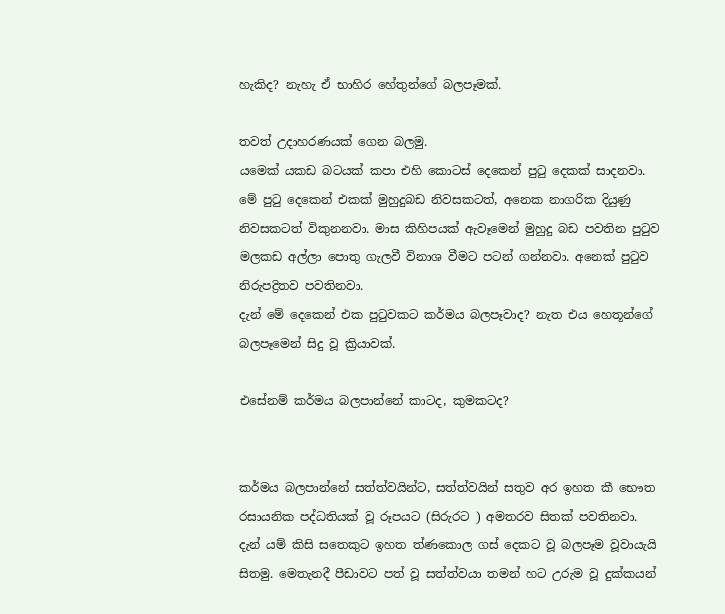හැකිද? නැහැ ඒ භාහිර හේතුන්ගේ බලපෑමක්.

තවත් උදාහරණයක් ගෙන බලමු.
යමෙක් යකඩ බටයක් කපා එහි කොටස් දෙකෙන් පුටු දෙකක් සාදනවා. මේ පුටු දෙකෙන් එකක් මුහුදුබඩ නිවසකටත්, අනෙක නාගරික දියුණු නිවසකටත් විකුනනවා. මාස කිහිපයක් ඇවෑමෙන් මුහුදු බඩ පවතින පුටුව මලකඩ අල්ලා පොතු ගැලවී විනාශ වීමට පටන් ගන්නවා. අනෙක් පුටුව නිරුපද්‍රිතව පවතිනවා.
දැන් මේ දෙකෙන් එක පුටුවකට කර්මය බලපෑවාද? නැත එය හෙතූන්ගේ බලපෑමෙන් සිදු වූ ක්‍රියාවක්.

එසේනම් කර්මය බලපාන්නේ කාටද, කුමකටද?


කර්මය බලපාන්නේ සත්ත්වයින්ට, සත්ත්වයින් සතුව අර ඉහත කී භෞත රසායනික පද්ධතියක් වූ රූපයට (සිරුරට ) අමතරව සිතක් පවතිනවා.
දැන් යම් කිසි සතෙකුට ඉහත ත්ණකොල ගස් දෙකට වූ බලපෑම වූවායැයි සිතමු. මෙතැනදී පීඩාවට පත් වූ සත්ත්වයා තමන් හට උරුම වූ දුක්කයන්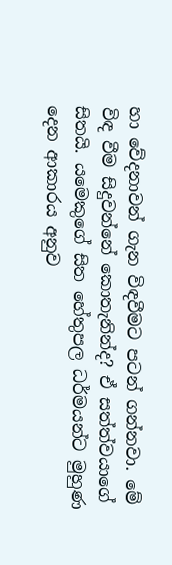හා වේදනාවන් ගැන විඳවීමට පටන් ගන්නවා. මේ විඳ වීම සිදුවන්නේ කොතැනින්ද? ඒ සත්ත්වයාගේ සිතයි. යමෙකුගේ සිත හේතුපල ධර්මයන්ට මුහුණ දෙන ආකාරය අනුව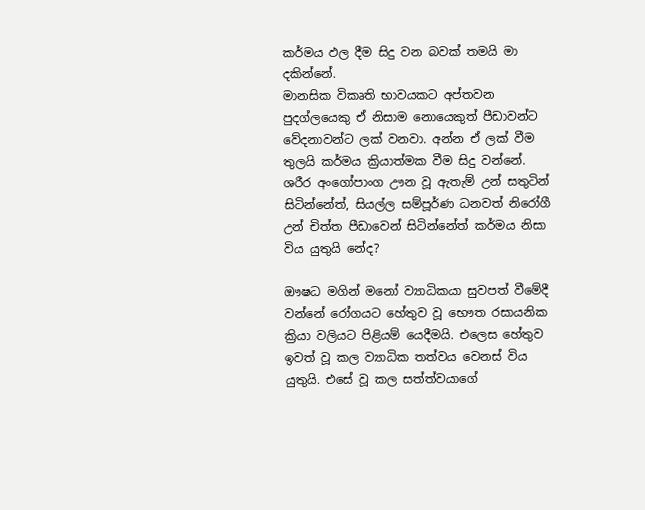කර්මය ඵල දීම සිදු වන බවක් තමයි මා දකින්නේ.
මානසික විකෘති භාවයකට අප්තවන පුදග්ලයෙකු ඒ නිසාම නොයෙකුත් පීඩාවන්ට වේදනාවන්ට ලක් වනවා. අන්න ඒ ලක් වීම තුලයි කර්මය ක්‍රියාත්මක වීම සිදු වන්නේ.
ශරීර අංගෝපාංග ඌන වූ ඇතැම් උන් සතුටින් සිටින්නේත්, සියල්ල සම්පූර්ණ ධනවත් නිරෝගී උන් චිත්ත පීඩාවෙන් සිටින්නේත් කර්මය නිසා විය යුතුයි නේද?

ඖෂධ මගින් මනෝ ව්‍යාධිකයා සුවපත් වීමේදී වන්නේ රෝගයට හේතුව වූ භෞත රසායනික ක්‍රියා වලියට පිළියම් යෙදීමයි. එලෙස හේතුව ඉවත් වූ කල ව්‍යාධික තත්වය වෙනස් විය යුතුයි. එසේ වූ කල සත්ත්වයාගේ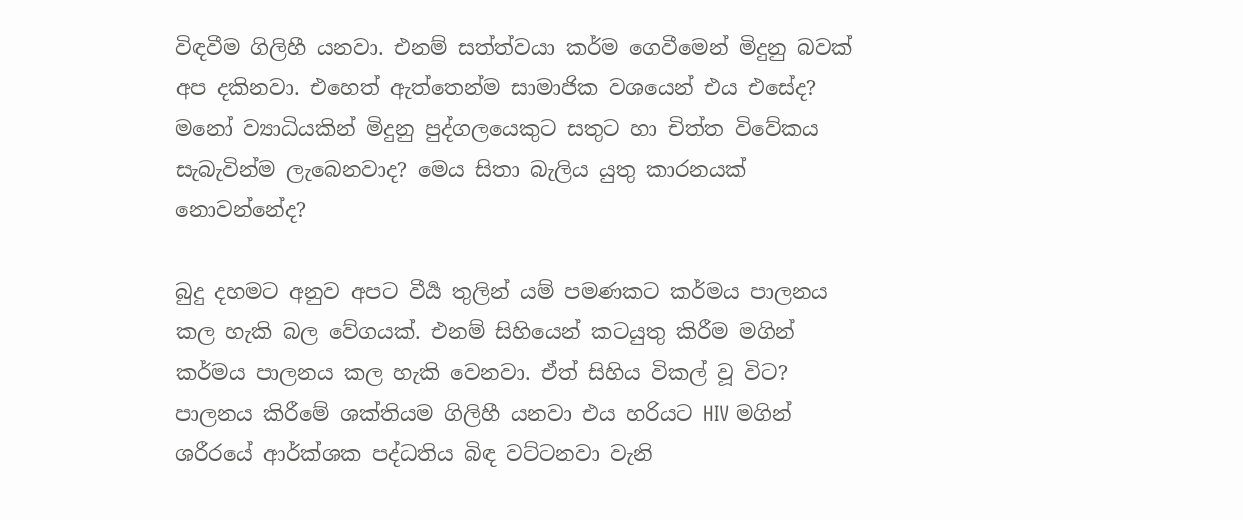විඳවීම ගිලිහී යනවා. එනම් සත්ත්වයා කර්ම ගෙවීමෙන් මිදුනු බවක් අප දකිනවා. එහෙත් ඇත්තෙන්ම සාමාජික වශයෙන් එය එසේද? මනෝ ව්‍යාධියකින් මිදුනු පුද්ගලයෙකුට සතුට හා චිත්ත විවේකය සැබැවින්ම ලැබෙනවාද? මෙය සිතා බැලිය යුතු කාරනයක් නොවන්නේද?

බුදු දහමට අනුව අපට වීර්‍ය තුලින් යම් පමණකට කර්මය පාලනය කල හැකි බල වේගයක්. එනම් සිහියෙන් කටයුතු කිරීම මගින් කර්මය පාලනය කල හැකි වෙනවා. ඒත් සිහිය විකල් වූ විට? පාලනය කිරීමේ ශක්තියම ගිලිහී යනවා එය හරියට HIV මගින් ශරීරයේ ආර්ක්ශක පද්ධතිය බිඳ වට්ටනවා වැනි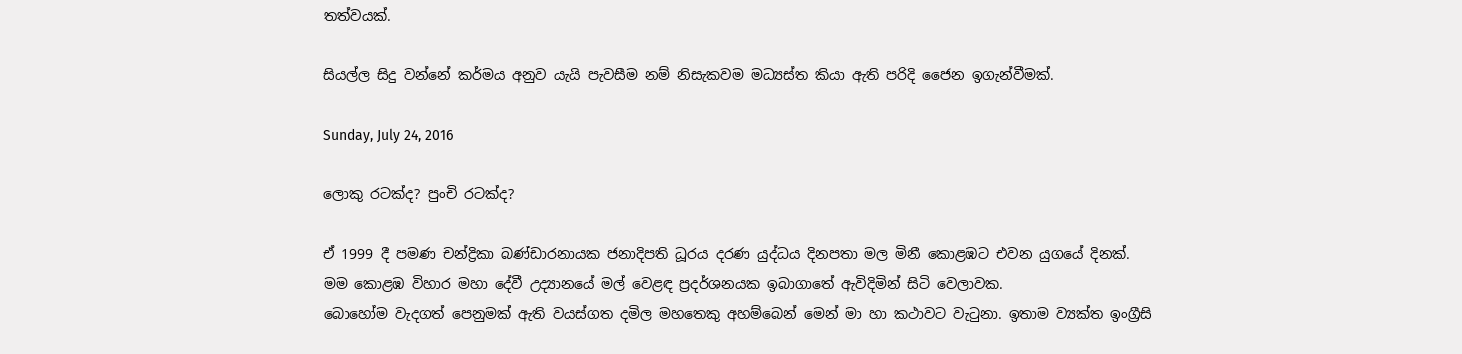තත්වයක්.

සියල්ල සිදු වන්නේ කර්මය අනුව යැයි පැවසීම නම් නිසැකවම මධ්‍යස්ත කියා ඇති පරිදි ජෛන ඉගැන්වීමක්.

Sunday, July 24, 2016

ලොකු රටක්ද? පුංචි රටක්ද?

ඒ 1999 දී පමණ චන්ද්‍රිකා බණ්ඩාරනායක ජනාදිපති ධූරය දරණ යුද්ධය දිනපතා මල මිනී කොළඹට එවන යුගයේ දිනක්.
මම කොළඹ විහාර මහා දේවී උද්‍යානයේ මල් වෙළඳ ප්‍රදර්ශනයක ඉබාගාතේ ඇවිදිමින් සිටි වෙලාවක.
බොහෝම වැදගත් පෙනුමක් ඇති වයස්ගත දමිල මහතෙකු අහම්බෙන් මෙන් මා හා කථාවට වැටුනා. ඉතාම ව්‍යක්ත ඉංග්‍රීසි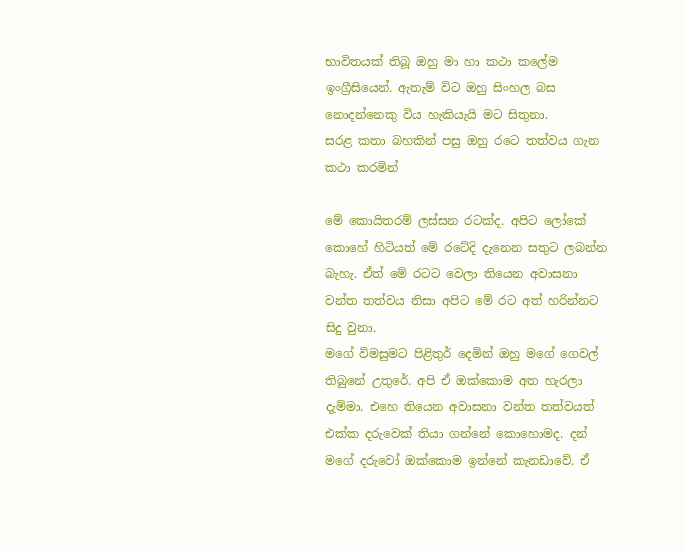භාවිතයක් තිබූ ඔහු මා හා කථා කලේම ඉංග්‍රීසියෙන්. ඇතැම් විට ඔහු සිංහල බස නොදන්නෙකු විය හැකියැයි මට සිතුනා.
සරළ කතා බහකින් පසු ඔහු රටෙ තත්වය ගැන කථා කරමින්

මේ කොයිතරම් ලස්සන රටක්ද. අපිට ලෝකේ කොහේ හිටියත් මේ රටේදි දැනෙන සතුට ලබන්න බැහැ. ඒත් මේ රටට වෙලා තියෙන අවාසනා වන්ත තත්වය නිසා අපිට මේ රට අත් හරින්නට සිදු වුනා.
මගේ විමසුමට පිළිතුර් දෙමින් ඔහු මගේ ගෙවල් තිබුනේ උතුරේ. අපි ඒ ඔක්කොම අත හැරලා දැම්මා. එහෙ තියෙන අවාසනා වන්ත තත්වයත් එක්ක දරුවෙක් තියා ගන්නේ කොහොමද. දන් මගේ දරුවෝ ඔක්කොම ඉන්නේ කැනඩාවේ. ඒ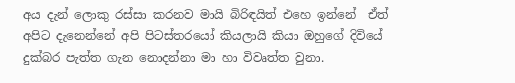අය දැන් ලොකු රස්සා කරනව මායි බිරිඳයිත් එහෙ ඉන්නේ  ඒත් අපිට දැනෙන්නේ අපි පිටස්තරයෝ කියලායි කියා ඔහුගේ දිවියේ දුක්බර පැත්ත ගැන නොදන්නා මා හා විවෘත්ත වුනා.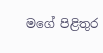මගේ පිළිතුර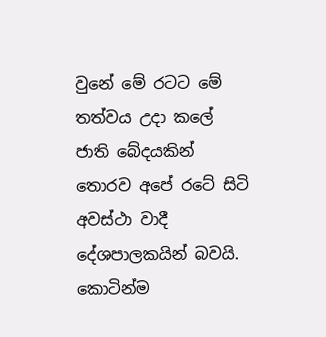වුනේ මේ රටට මේ තත්වය උදා කලේ ජාති බේදයකින් තොරව අපේ රටේ සිටි අවස්ථා වාදී දේශපාලකයින් බවයි. කොටින්ම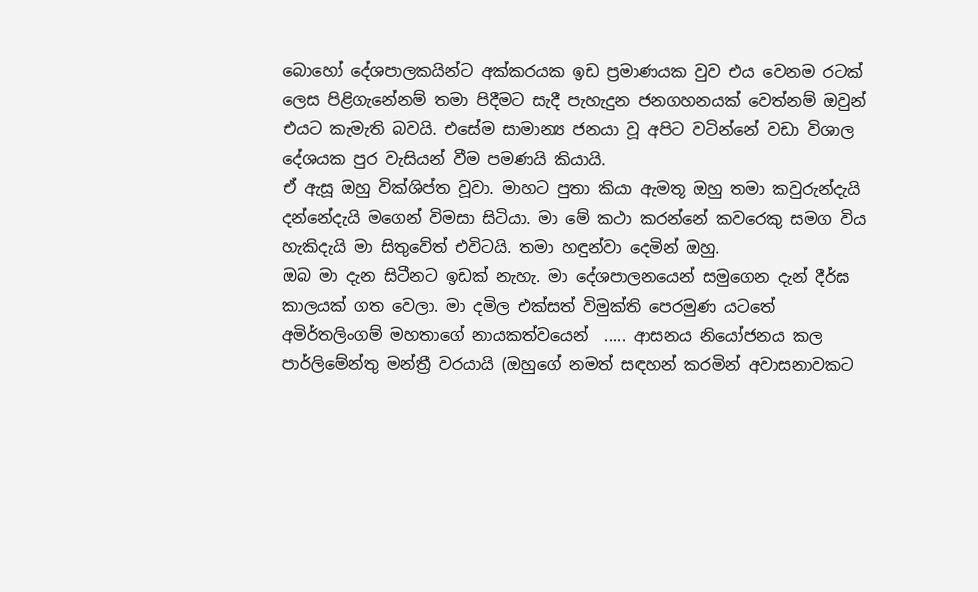බොහෝ දේශපාලකයින්ට අක්කරයක ඉඩ ප්‍රමාණයක වුව එය වෙනම රටක් ලෙස පිළිගැනේනම් තමා පිදීමට සැදී පැහැදුන ජනගහනයක් වෙත්නම් ඔවුන් එයට කැමැති බවයි. එසේම සාමාන්‍ය ජනයා වූ අපිට වටින්නේ වඩා විශාල දේශයක පුර වැසියන් වීම පමණයි කියායි.
ඒ ඇසූ ඔහු වික්ශිප්ත වූවා. මාහට පුතා කියා ඇමතූ ඔහු තමා කවුරුන්දැයි දන්නේදැයි මගෙන් විමසා සිටියා. මා මේ කථා කරන්නේ කවරෙකු සමග විය හැකිදැයි මා සිතුවේත් එවිටයි. තමා හඳුන්වා දෙමින් ඔහු.
ඔබ මා දැන සිටීනට ඉඩක් නැහැ. මා දේශපාලනයෙන් සමුගෙන දැන් දීර්ඝ කාලයක් ගත වෙලා. මා දමිල එක්සත් විමුක්ති පෙරමුණ යටතේ අමිර්තලිංගම් මහතාගේ නායකත්වයෙන්  ..... ආසනය නියෝජනය කල පාර්ලිමේන්තු මන්ත්‍රී වරයායි (ඔහුගේ නමත් සඳහන් කරමින් අවාසනාවකට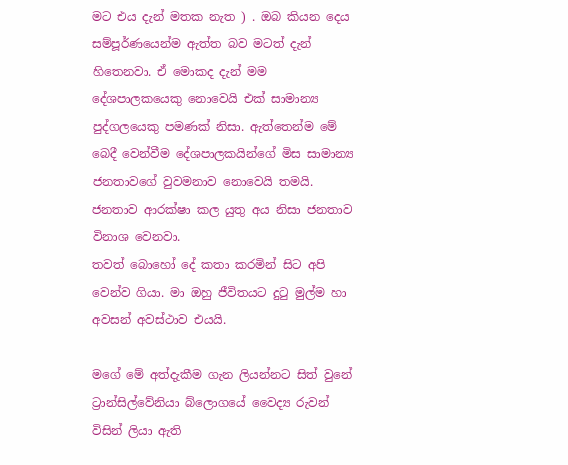මට එය දැන් මතක නැත ) . ඔබ කියන දෙය සම්පූර්ණයෙන්ම ඇත්ත බව මටත් දැන් හිතෙනවා. ඒ මොකද දැන් මම දේශපාලකයෙකු නොවෙයි එක් සාමාන්‍ය පුද්ගලයෙකු පමණක් නිසා. ඇත්තෙන්ම මේ බෙදී වෙන්වීම දේශපාලකයින්ගේ මිස සාමාන්‍ය ජනතාවගේ වුවමනාව නොවෙයි තමයි. ජනතාව ආරක්ෂා කල යුතු අය නිසා ජනතාව විනාශ වෙනවා.
තවත් බොහෝ දේ කතා කරමින් සිට අපි වෙන්ව ගියා. මා ඔහු ජීවිතයට දුටු මුල්ම හා අවසන් අවස්ථාව එයයි.

මගේ මේ අත්දැකීම ගැන ලියන්නට සිත් වුනේ ට්‍රාන්සිල්වේනියා බ්ලොගයේ වෛද්‍ය රුවන් විසින් ලියා ඇති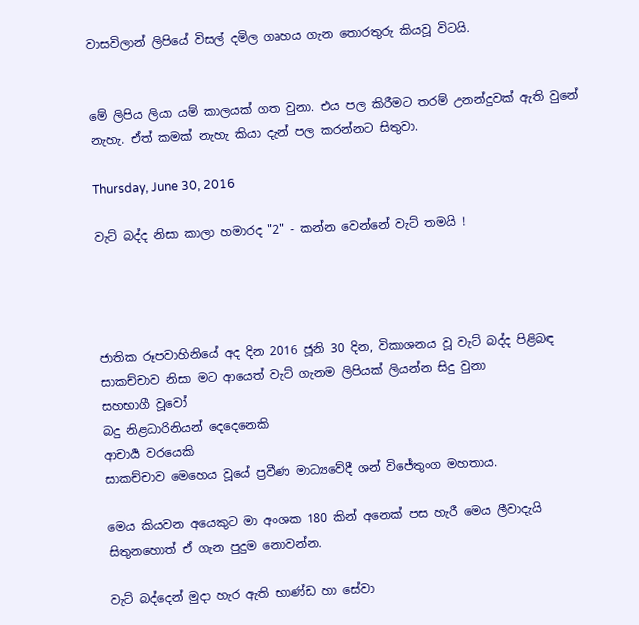වාසවිලාන් ලිපියේ විසල් දමිල ගෘහය ගැන තොරතුරු කියවූ විටයි.


මේ ලිපිය ලියා යම් කාලයක් ගත වුනා. එය පල කිරීමට තරම් උනන්දුවක් ඇති වුනේ නැහැ. ඒත් කමක් නැහැ කියා දැන් පල කරන්නට සිතුවා.

Thursday, June 30, 2016

වැට් බද්ද නිසා කාලා හමාරද "2" - කන්න වෙන්නේ වැට් තමයි !




ජාතික රූපවාහිනියේ අද දින 2016 ජූනි 30 දින, විකාශනය වූ වැට් බද්ද පිළිබඳ සාකච්චාව නිසා මට ආයෙත් වැට් ගැනම ලිපියක් ලියන්න සිදු වුනා
සහභාගී වූවෝ
බදු නිළධාරිනියන් දෙදෙනෙකි
ආචාර්‍ය වරයෙකි
සාකච්චාව මෙහෙය වූයේ ප්‍රවීණ මාධ්‍යවේදී ශන් විජේතුංග මහතාය.

මෙය කියවන අයෙකුට මා අංශක 180 කින් අනෙක් පස හැරී මෙය ලීවාදැයි සිතුනහොත් ඒ ගැන පුදුම නොවන්න.

වැට් බද්දෙන් මුදා හැර ඇති භාණ්ඩ හා සේවා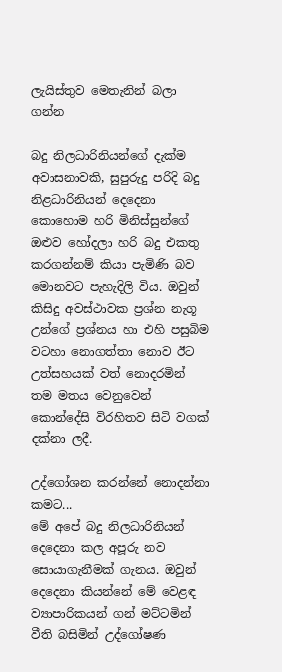ලැයිස්තුව මෙතැනින් බලා ගන්න

බදු නිලධාරිනියන්ගේ දැක්ම
අවාසනාවකි, සුපුරුදු පරිදි බදු නිළධාරිනියන් දෙදෙනා කොහොම හරි මිනිස්සුන්ගේ ඔළුව හෝදලා හරි බදු එකතු කරගන්නම් කියා පැමිණි බව මොනවට පැහැදිලි විය. ඔවුන් කිසිදු අවස්ථාවක ප්‍රශ්න නැගූ උන්ගේ ප්‍රශ්නය හා එහි පසුබිම වටහා නොගත්තා නොව ඊට උත්සහයක් වත් නොදරමින් තම මතය වෙනුවෙන් කොන්දේසි විරහිතව සිටි වගක් දක්නා ලදී.

උද්ගෝශන කරන්නේ නොදන්නා කමට...
මේ අපේ බදු නිලධාරිනියන් දෙදෙනා කල අපූරු නව සොයාගැනීමක් ගැනය. ඔවුන් දෙදෙනා කියන්නේ මේ වෙළඳ ව්‍යාපාරිකයන් ගන් මට්ටමින් වීති බසිමින් උද්ගෝෂණ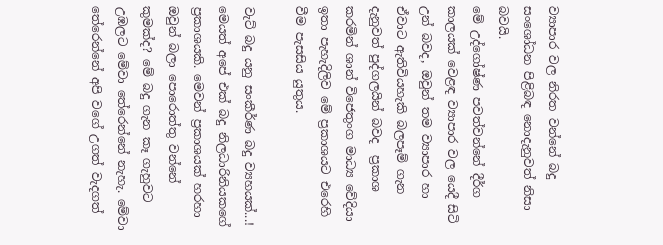ව්‍යාපාර වල නිරත වන්නේ බදු සංශෝධන පිළිබඳ නොදැනුවත් නිසා බවයි.
මේ උද්ගෝෂ්ණ පවත්වන්නේ දීර්ග කාලයක් වෙළඳ ව්‍යාපාර වල යෙදී සිටි උන් බවද, ඔවුන් තම ව්‍යාපාර හා ඒවාට ඇතිවියහැකි බලපෑම් ගැන දැනුවත් පුද්ගලයින් බවද  ප්‍රකාශ කරමින් ශාන් විජෙතුංග මාධ්‍ය වේදියා ඉතා පැහැදිලිව මේ ප්‍රකාශයට එරෙහි වීම පැසසිය යුතුය.

වැට් බදු යනු සංකීර්ණ බදු ව්‍යහයක්...!
මෙයත් අපේ එක් බදු නිලධාරිනියකගේ ප්‍රකාශයකි. මෙවන් ප්‍රකාශයක් හරහා ඔවුන් බලා පොරොත්තු වන්නේ කුමක්ද? මේ බදු ගැන කෑ ගැහුවට උඹලට මේවා තේරෙන්නේ නැහැ. මේවා තේරෙන්නේ අපි වගේ උගත් වැදගත්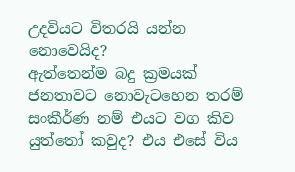උදවියට විතරයි යන්න නොවෙයිද?
ඇත්තෙන්ම බදු ක්‍රමයක් ජනතාවට නොවැටහෙන තරම් සංකීර්ණ නම් එයට වග කිව යුත්තෝ කවුද? එය එසේ විය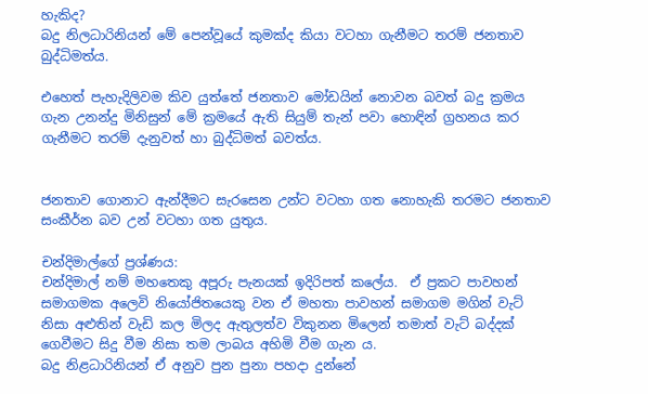හැකිද?
බදු නිලධාරිනියන් මේ පෙන්වූයේ කුමක්ද කියා වටහා ගැනීමට තරම් ජනතාව බුද්ධිමත්ය.

එහෙත් පැහැදිලිවම කිව යුත්තේ ජනතාව මෝඩයින් නොවන බවත් බදු ක්‍රමය ගැන උනන්දු මිනිසුන් මේ ක්‍රමයේ ඇති සියුම් තැන් පවා හොඳින් ග්‍රහනය කර ගැනීමට තරම් දැනුවත් හා බුද්ධිමත් බවත්ය.


ජනතාව ගොනාට ඇන්දීමට සැරසෙන උන්ට වටහා ගත නොහැකි තරමට ජනතාව සංකීර්න බව උන් වටහා ගත යුතුය.

චන්දිමාල්ගේ ප්‍රශ්ණය:
චන්දිමාල් නම් මහතෙකු අපූරු පැනයක් ඉදිරිපත් කලේය.  ඒ ප්‍රකට පාවහන් සමාගමක අලෙවි නියෝජිතයෙකු වන ඒ මහතා පාවහන් සමාගම මගින් වැට් නිසා අළුතින් වැඩි කල මිලද ඇතුලත්ව විකුනන මිලෙන් තමාත් වැට් බද්දක් ගෙවීමට සිදු වීම නිසා තම ලාබය අහිමි වීම ගැන ය.
බදු නිළධාරිනියන් ඒ අනුව පුන පුනා පහදා දුන්නේ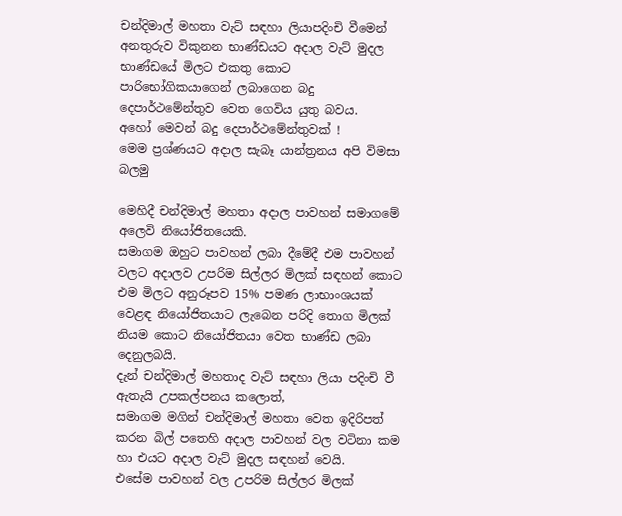චන්දිමාල් මහතා වැට් සඳහා ලියාපදිංචි වීමෙන් අනතුරුව විකුනන භාණ්ඩයට අදාල වැට් මුදල භාණ්ඩයේ මිලට එකතු කොට පාරිභෝගිකයාගෙන් ලබාගෙන බදු දෙපාර්ථමේන්තුව වෙත ගෙවිය යුතු බවය.
අහෝ මෙවන් බදු දෙපාර්ථමේන්තුවක් !
මෙම ප්‍රශ්ණයට අදාල සැබෑ යාන්ත්‍රනය අපි විමසා බලමු

මෙහිදී චන්දිමාල් මහතා අදාල පාවහන් සමාගමේ අලෙවි නියෝජිතයෙකි.
සමාගම ඔහුට පාවහන් ලබා දීමේදී එම පාවහන් වලට අදාලව උපරිම සිල්ලර මිලක් සඳහන් කොට එම මිලට අනුරූපව 15% පමණ ලාභාංශයක් වෙළඳ නියෝජිතයාට ලැබෙන පරිදි තොග මිලක් නියම කොට නියෝජිතයා වෙත භාණ්ඩ ලබා දෙනුලබයි.
දැන් චන්දිමාල් මහතාද වැට් සඳහා ලියා පදිංචි වී ඇතැයි උපකල්පනය කලොත්,
සමාගම මගින් චන්දිමාල් මහතා වෙත ඉදිරිපත් කරන බිල් පතෙහි අදාල පාවහන් වල වටිනා කම හා එයට අදාල වැට් මුදල සඳහන් වෙයි.
එසේම පාවහන් වල උපරිම සිල්ලර මිලක්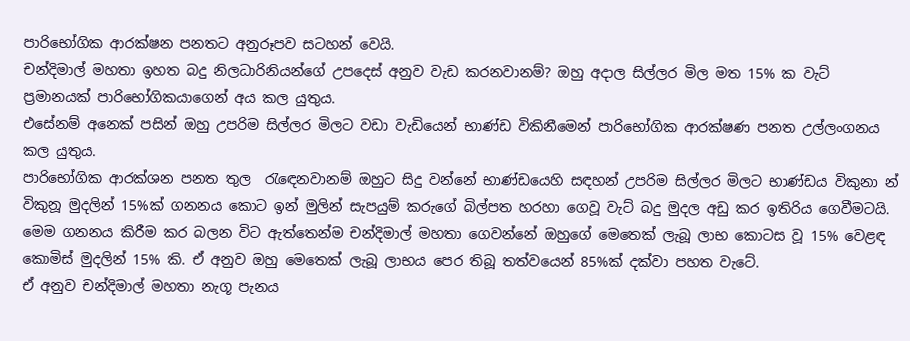පාරිභෝගික ආරක්ෂන පනතට අනුරූපව සටහන් වෙයි.
චන්දිමාල් මහතා ඉහත බදු නිලධාරිනියන්ගේ උපදෙස් අනුව වැඩ කරනවානම්? ඔහු අදාල සිල්ලර මිල මත 15% ක වැට් ප්‍රමානයක් පාරිභෝගිකයාගෙන් අය කල යුතුය.
එසේනම් අනෙක් පසින් ඔහු උපරිම සිල්ලර මිලට වඩා වැඩියෙන් භාණ්ඩ විකිනීමෙන් පාරිභෝගික ආරක්ෂණ පනත උල්ලංගනය කල යුතුය.
පාරිභෝගික ආරක්ශන පනත තුල  රැඳෙනවානම් ඔහුට සිදු වන්නේ භාණ්ඩයෙහි සඳහන් උපරිම සිල්ලර මිලට භාණ්ඩය විකුනා න්  විකුනූ මුදලින් 15%ක් ගනනය කොට ඉන් මුලින් සැපයුම් කරුගේ බිල්පත හරහා ගෙවූ වැට් බදු මුදල අඩු කර ඉතිරිය ගෙවීමටයි.
මෙම ගනනය කිරීම කර බලන විට ඇත්තෙන්ම චන්දිමාල් මහතා ගෙවන්නේ ඔහුගේ මෙතෙක් ලැබූ ලාභ කොටස වූ 15% වෙළඳ කොමිස් මුදලින් 15% කි. ඒ අනුව ඔහු මෙතෙක් ලැබූ ලාභය පෙර තිබූ තත්වයෙන් 85%ක් දක්වා පහත වැටේ.
ඒ අනුව චන්දිමාල් මහතා නැගූ පැනය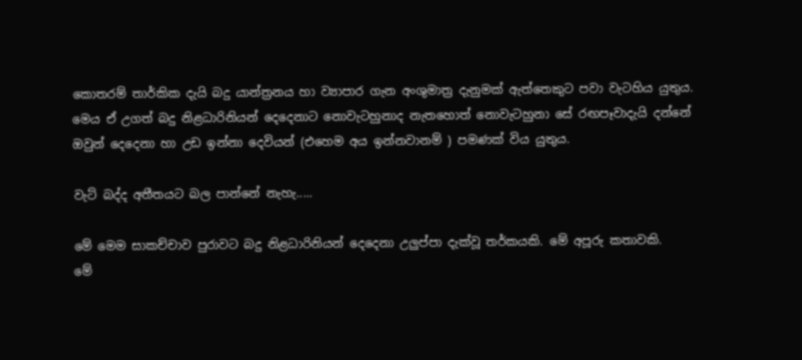කොතරම් තාර්කික දැයි බදු යාන්ත්‍රනය හා ව්‍යාපාර ගැන අංශුමාත්‍ර දැනුමක් ඇත්තෙකුට පවා වැටහිය යුතුය.
මෙය ඒ උගත් බදු නිළධාරිනියන් දෙදෙනාට නොවැටහුනාද නැතහොත් නොවැටහුනා සේ රඟපෑවාදැයි දන්නේ ඔවුන් දෙදෙනා හා උඩ ඉන්නා දෙවියන් (එහෙම අය ඉන්නවානම් ) පමණක් විය යුතුය.

වැට් බද්ද අතීතයට බල පාන්නේ නැහැ.....

මේ මෙම සාකච්චාව පුරාවට බදු නිළධාරිනියන් දෙදෙනා උලුප්පා දැක්වූ තර්කයකි. මේ අපූරු කතාවකි.
මේ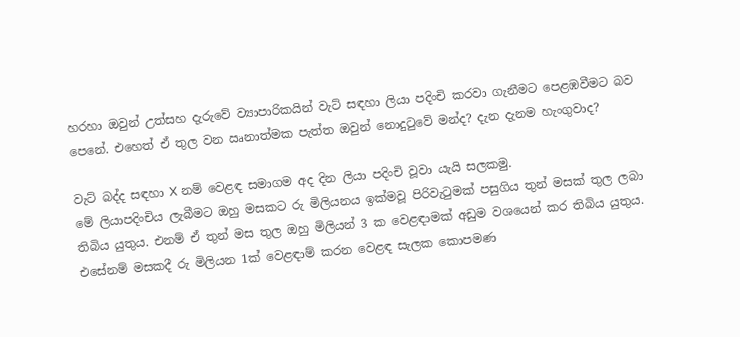හරහා ඔවුන් උත්සහ දැරුවේ ව්‍යාපාරිකයින් වැට් සඳහා ලියා පදිංචි කරවා ගැනීමට පෙළඹවීමට බව පෙනේ. එහෙත් ඒ තුල වන ඍනාත්මක පැත්ත ඔවුන් නොදුටුවේ මන්ද? දැන දැනම හැංගුවාද?

වැට් බද්ද සඳහා X නම් වෙළඳ සමාගම අද දින ලියා පදිංචි වූවා යැයි සලකමු.
මේ ලියාපදිංචිය ලැබීමට ඔහු මසකට රු මිලියනය ඉක්මවූ පිරිවැටුමක් පසුගිය තුන් මසක් තුල ලබා තිබිය යුතුය. එනම් ඒ තුන් මස තුල ඔහු මිලියන් 3 ක වෙළඳාමක් අඩුම වශයෙන් කර තිබිය යුතුය.
එසේනම් මසකදී රු මිලියන 1ක් වෙළඳාම් කරන වෙළඳ සැලක කොපමණ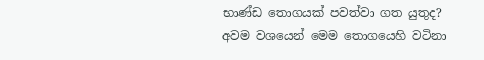භාණ්ඩ තොගයක් පවත්වා ගත යුතුද?
අවම වශයෙන් මෙම තොගයෙහි වටිනා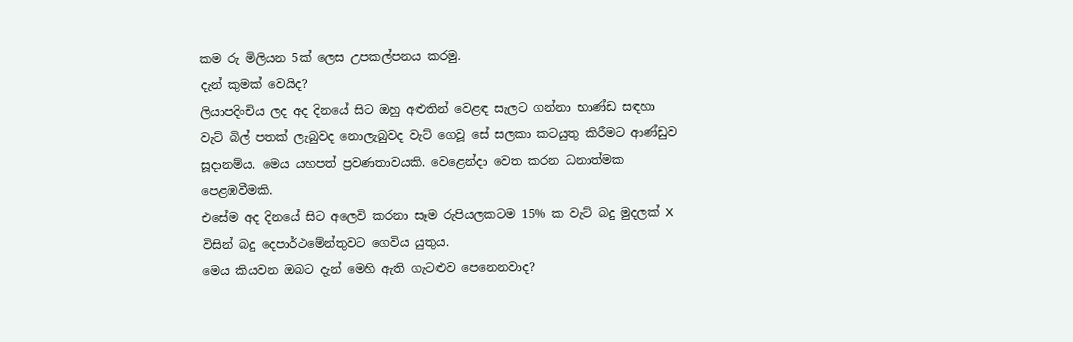කම රු මිලියන 5ක් ලෙස උපකල්පනය කරමු.
දැන් කුමක් වෙයිද?
ලියාපදිංචිය ලද අද දිනයේ සිට ඔහු අළුතින් වෙළඳ සැලට ගන්නා භාණ්ඩ සඳහා වැට් බිල් පතක් ලැබුවද නොලැබුවද වැට් ගෙවූ සේ සලකා කටයුතු කිරීමට ආණ්ඩුව සූදානම්ය. මෙය යහපත් ප්‍රවණතාවයකි. වෙළෙන්දා වෙත කරන ධනාත්මක පෙළඹවීමකි.
එසේම අද දිනයේ සිට අලෙවි කරනා සෑම රුපියලකටම 15% ක වැට් බදු මුදලක් X විසින් බදු දෙපාර්ථමේන්තුවට ගෙවිය යුතුය.
මෙය කියවන ඔබට දැන් මෙහි ඇති ගැටළුව පෙනෙනවාද?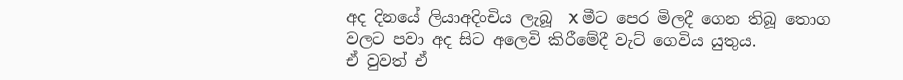අද දිනයේ ලියාඅදිංචිය ලැබූ  X මීට පෙර මිලදී ගෙන තිබූ තොග වලට පවා අද සිට අලෙවි කිරීමේදී වැට් ගෙවිය යුතුය.
ඒ වුවත් ඒ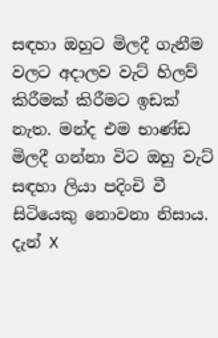සඳහා ඔහුට මිලදී ගැනීම වලට අදාලව වැට් හිලව් කිරීමක් කිරීමට ඉඩක් නැත. මන්ද එම භාණ්ඩ මිලදී ගන්නා විට ඔහු වැට් සඳහා ලියා පදිංචි වී සිටියෙකු නොවනා නිසාය.
දැන් X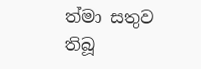ත්මා සතුව තිබූ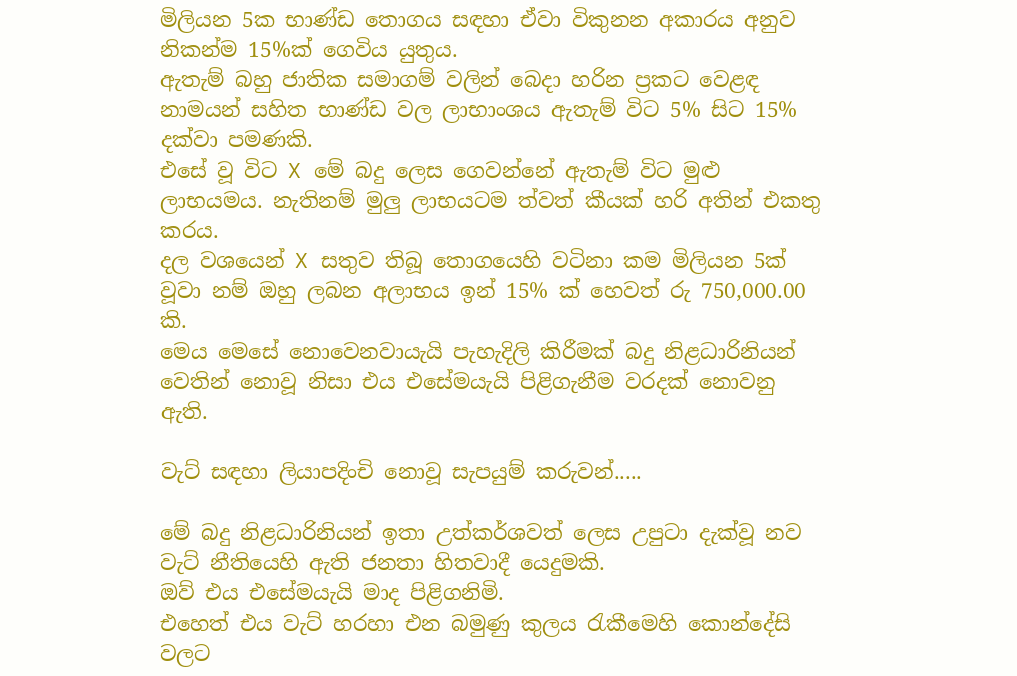මිලියන 5ක භාණ්ඩ තොගය සඳහා ඒවා විකුනන අකාරය අනුව නිකන්ම 15%ක් ගෙවිය යුතුය.
ඇතැම් බහු ජාතික සමාගම් වලින් බෙදා හරින ප්‍රකට වෙළඳ නාමයන් සහිත භාණ්ඩ වල ලාභාංශය ඇතැම් විට 5% සිට 15% දක්වා පමණකි.
එසේ වූ විට X මේ බදු ලෙස ගෙවන්නේ ඇතැම් විට මුළු ලාභයමය. නැතිනම් මුලු ලාභයටම ත්වත් කීයක් හරි අතින් එකතු කරය.
දල වශයෙන් X සතුව තිබූ තොගයෙහි වටිනා කම මිලියන 5ක් වූවා නම් ඔහු ලබන අලාභය ඉන් 15% ක් හෙවත් රු 750,000.00 කි.
මෙය මෙසේ නොවෙනවායැයි පැහැදිලි කිරීමක් බදු නිළධාරිනියන් වෙතින් නොවූ නිසා එය එසේමයැයි පිළිගැනීම වරදක් නොවනු ඇති.

වැට් සඳහා ලියාපදිංචි නොවූ සැපයුම් කරුවන්.....

මේ බදු නිළධාරිනියන් ඉතා උත්කර්ශවත් ලෙස උපුටා දැක්වූ නව වැට් නීතියෙහි ඇති ජනතා හිතවාදී යෙදුමකි.
ඔව් එය එසේමයැයි මාද පිළිගනිමි.
එහෙත් එය වැට් හරහා එන බමුණු කුලය රැකීමෙහි කොන්දේසි වලට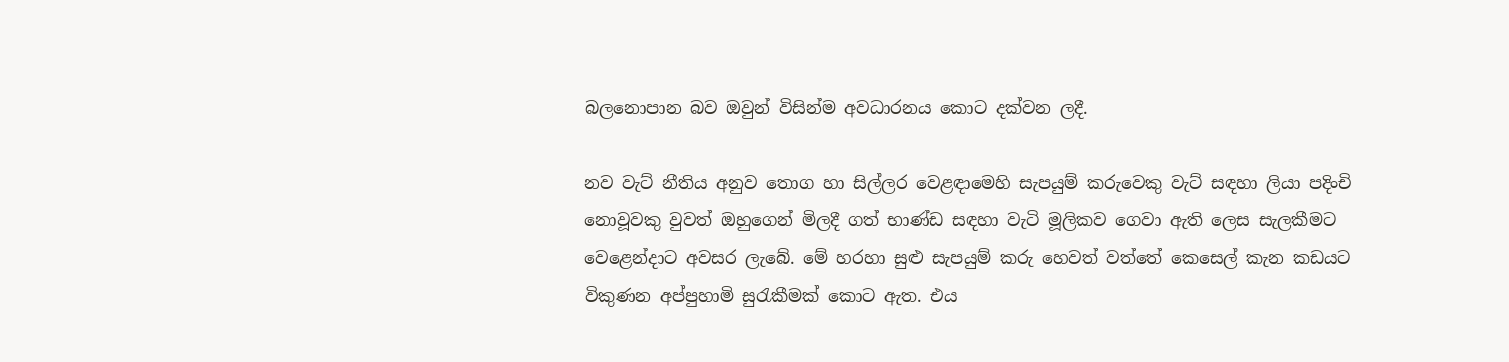බලනොපාන බව ඔවුන් විසින්ම අවධාරනය කොට දක්වන ලදී.

නව වැට් නීතිය අනුව තොග හා සිල්ලර වෙළඳාමෙහි සැපයුම් කරුවෙකු වැට් සඳහා ලියා පදිංචි නොවූවකු වුවත් ඔහුගෙන් මිලදී ගත් භාණ්ඩ සඳහා වැටි මූලිකව ගෙවා ඇති ලෙස සැලකීමට වෙළෙන්දාට අවසර ලැබේ. මේ හරහා සුළු සැපයුම් කරු හෙවත් වත්තේ කෙසෙල් කැන කඩයට විකුණන අප්පුහාමි සුරැකීමක් කොට ඇත. එය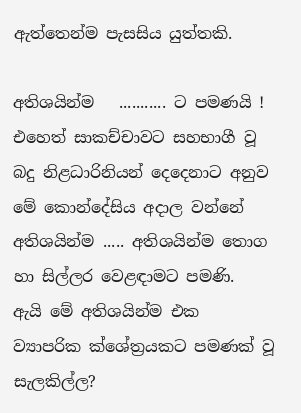ඇත්තෙන්ම පැසසිය යුත්තකි.

අතිශයින්ම   ........... ට පමණයි !
එහෙත් සාකච්චාවට සහභාගී වූ බදු නිළධාරිනියන් දෙදෙනාට අනුව මේ කොන්දේසිය අදාල වන්නේ අතිශයින්ම ..... අතිශයින්ම තොග හා සිල්ලර වෙළඳාමට පමණි.
ඇයි මේ අතිශයින්ම එක ව්‍යාපරික ක්ශේත්‍රයකට පමණක් වූ සැලකිල්ල?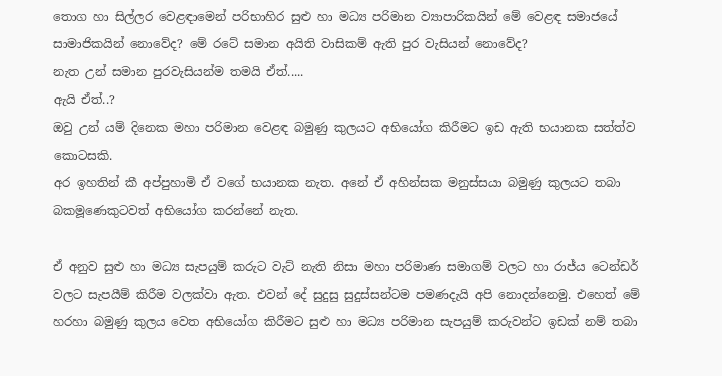තොග හා සිල්ලර වෙළඳාමෙන් පරිභාහිර සුළු හා මධ්‍ය පරිමාන ව්‍යාපාරිකයින් මේ වෙළඳ සමාජයේ සාමාජිකයින් නොවේද? මේ රටේ සමාන අයිති වාසිකම් ඇති පුර වැසියන් නොවේද?
නැත උන් සමාන පුරවැසියන්ම තමයි ඒත්.....
ඇයි ඒත්..?
ඔවු උන් යම් දිනෙක මහා පරිමාන වෙළඳ බමුණු කුලයට අභියෝග කිරීමට ඉඩ ඇති භයානක සත්ත්ව කොටසකි.
අර ඉහතින් කී අප්පුහාමි ඒ වගේ භයානක නැත. අනේ ඒ අහින්සක මනුස්සයා බමුණු කුලයට තබා බකමූණෙකුටවත් අභියෝග කරන්නේ නැත.

ඒ අනුව සුළු හා මධ්‍ය සැපයුම් කරුට වැට් නැති නිසා මහා පරිමාණ සමාගම් වලට හා රාජ්ය ටෙන්ඩර් වලට සැපයීම් කිරීම වලක්වා ඇත. එවන් දේ සුදුසු සුදුස්සන්ටම පමණදැයි අපි නොදන්නෙමු. එහෙත් මේ හරහා බමුණු කුලය වෙත අභියෝග කිරීමට සුළු හා මධ්‍ය පරිමාන සැපයුම් කරුවන්ට ඉඩක් නම් තබා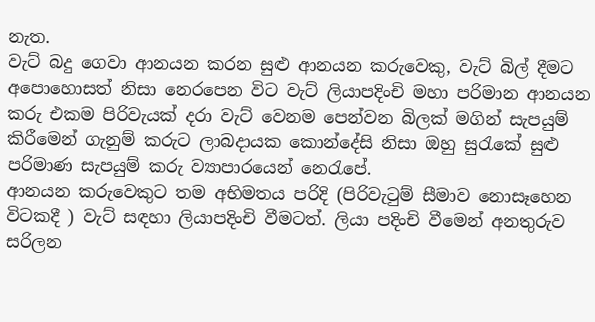නැත.
වැට් බදු ගෙවා ආනයන කරන සුළු ආනයන කරුවෙකු, වැට් බිල් දීමට අපොහොසත් නිසා නෙරපෙන විට වැට් ලියාපදිංචි මහා පරිමාන ආනයන කරු එකම පිරිවැයක් දරා වැට් වෙනම පෙන්වන බිලක් මගින් සැපයුම් කිරීමෙන් ගැනුම් කරුට ලාබදායක කොන්දේසි නිසා ඔහු සුරැකේ සුළු පරිමාණ සැපයුම් කරු ව්‍යාපාරයෙන් නෙරැපේ.
ආනයන කරුවෙකුට තම අභිමතය පරිදි (පිරිවැටුම් සීමාව නොසෑහෙන විටකදී ) වැට් සඳහා ලියාපදිංචි වීමටත්. ලියා පදිංචි වීමෙන් අනතුරුව සරිලන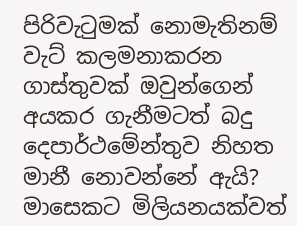පිරිවැටුමක් නොමැතිනම් වැට් කලමනාකරන ගාස්තුවක් ඔවුන්ගෙන් අයකර ගැනීමටත් බදු දෙපාර්ථමේන්තුව නිහත මානී නොවන්නේ ඇයි?
මාසෙකට මිලියනයක්වත්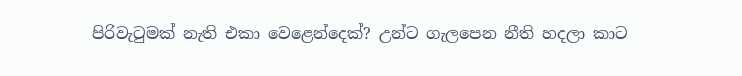පිරිවැටුමක් නැති එකා වෙළෙන්දෙක්? උන්ට ගැලපෙන නීති හදලා කාට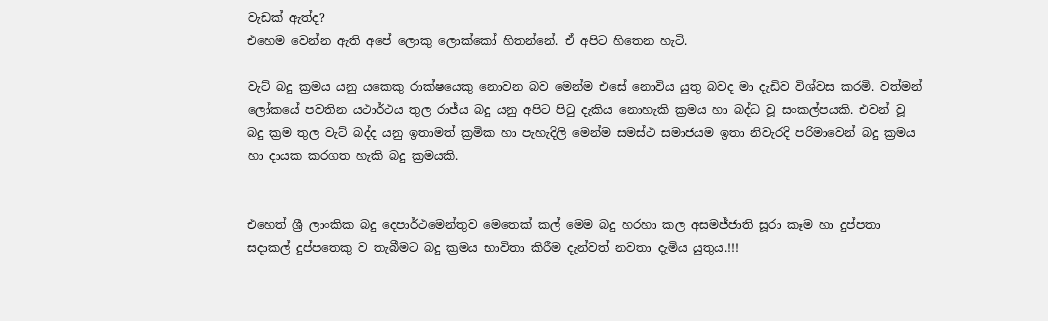වැඩක් ඇත්ද?
එහෙම වෙන්න ඇති අපේ ලොකු ලොක්කෝ හිතන්නේ. ඒ අපිට හිතෙන හැටි.

වැට් බදු ක්‍රමය යනු යකෙකු රාක්ෂයෙකු නොවන බව මෙන්ම එසේ නොවිය යුතු බවද මා දැඩිව විශ්වස කරමි. වත්මන් ලෝකයේ පවතින යථාර්ථය තුල රාජ්ය බදු යනු අපිට පිටු දැකිය නොහැකි ක්‍රමය හා බද්ධ වූ සංකල්පයකි. එවන් වූ බදු ක්‍රම තුල වැට් බද්ද යනු ඉතාමත් ක්‍රමික හා පැහැදිලි මෙන්ම සමස්ථ සමාජයම ඉතා නිවැරදි පරිමාවෙන් බදු ක්‍රමය හා දායක කරගත හැකි බදු ක්‍රමයකි.


එහෙත් ශ්‍රී ලාංකික බදු දෙපාර්ථමෙන්තුව මෙතෙක් කල් මෙම බදු හරහා කල අසමජ්ජාති සූරා කෑම හා දුප්පතා සදාකල් දුප්පතෙකු ව තැබීමට බදු ක්‍රමය භාවිතා කිරීම දැන්වත් නවතා දැමිය යුතුය.!!!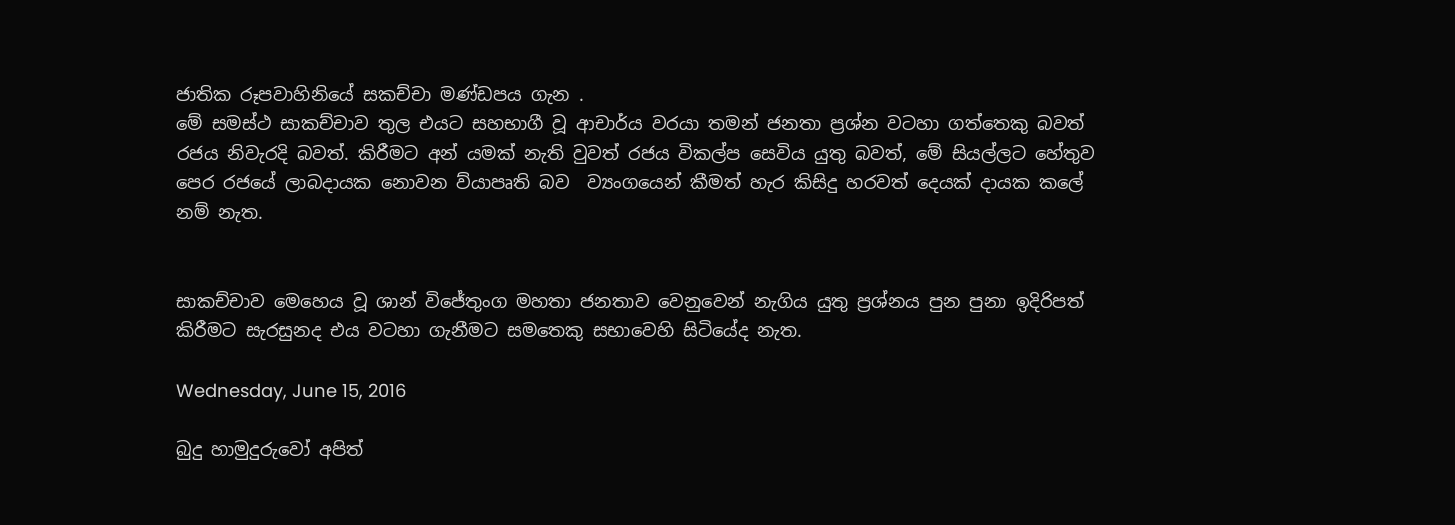ජාතික රූපවාහිනියේ සකච්චා මණ්ඩපය ගැන .
මේ සමස්ථ සාකච්චාව තුල එයට සහභාගී වූ ආචාර්ය වරයා තමන් ජනතා ප්‍රශ්න වටහා ගත්තෙකු බවත් රජය නිවැරදි බවත්. කිරීමට අන් යමක් නැති වුවත් රජය විකල්ප සෙවිය යුතු බවත්, මේ සියල්ලට හේතුව පෙර රජයේ ලාබදායක නොවන ව්යාපෘති බව  ව්‍යංගයෙන් කීමත් හැර කිසිදු හරවත් දෙයක් දායක කලේ නම් නැත.


සාකච්චාව මෙහෙය වූ ශාන් විජේතුංග මහතා ජනතාව වෙනුවෙන් නැගිය යුතු ප්‍රශ්නය පුන පුනා ඉදිරිපත් කිරීමට සැරසුනද එය වටහා ගැනීමට සමතෙකු සභාවෙහි සිටියේද නැත.

Wednesday, June 15, 2016

බුදු හාමුදුරුවෝ අපිත්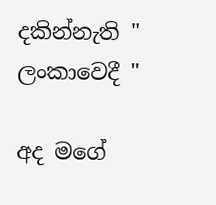දකින්නැති " ලංකාවෙදී "

අද මගේ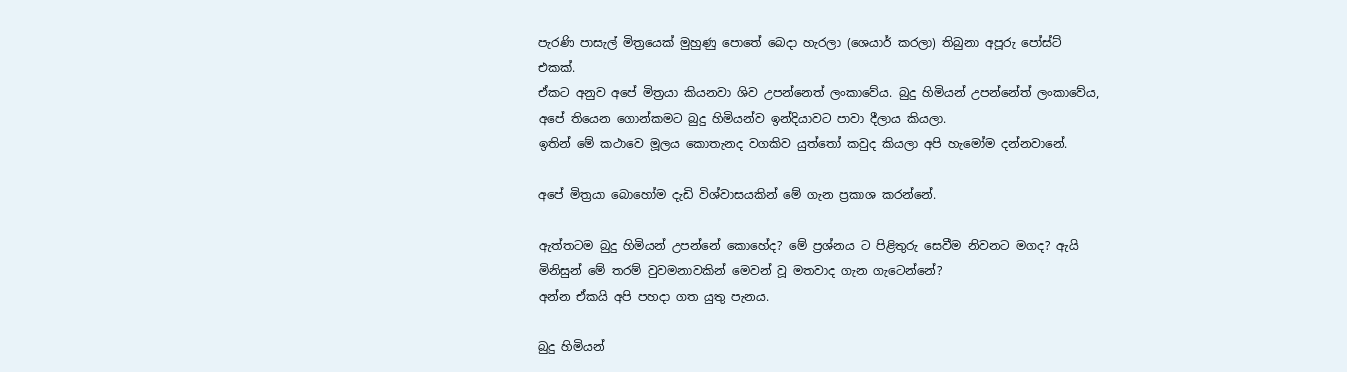පැරණි පාසැල් මිත්‍රයෙක් මුහුණු පොතේ බෙදා හැරලා (ශෙයාර් කරලා) තිබුනා අපූරු පෝස්ට් එකක්.
ඒකට අනුව අපේ මිත්‍රයා කියනවා ශිව උපන්නෙත් ලංකාවේය. බුදු හිමියන් උපන්නේත් ලංකාවේය, අපේ තියෙන ගොන්කමට බුදු හිමියන්ව ඉන්දියාවට පාවා දීලාය කියලා.
ඉතින් මේ කථාවෙ මූලය කොතැනද වගකිව යුත්තෝ කවුද කියලා අපි හැමෝම දන්නවානේ.

අපේ මිත්‍රයා බොහෝම දැඩි විශ්වාසයකින් මේ ගැන ප්‍රකාශ කරන්නේ.

ඇත්තටම බුදු හිමියන් උපන්නේ කොහේද? මේ ප්‍රශ්නය ට පිළිතුරු සෙවීම නිවනට මගද? ඇයි මිනිසුන් මේ තරම් වුවමනාවකින් මෙවන් වූ මතවාද ගැන ගැටෙන්නේ?
අන්න ඒකයි අපි පහදා ගත යුතු පැනය.

බුදු හිමියන්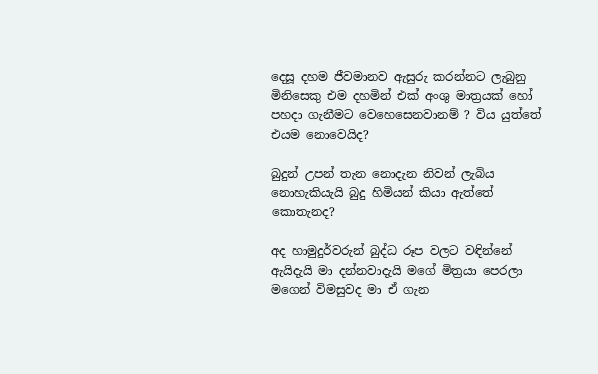දෙසූ දහම ජීවමානව ඇසුරු කරන්නට ලැබුනු මිනිසෙකු එම දහමින් එක් අංශු මාත්‍රයක් හෝ පහදා ගැනීමට වෙහෙසෙනවානම් ? විය යුත්තේ එයම නොවෙයිද?

බුදුන් උපන් තැන නොදැන නිවන් ලැබිය නොහැකියැයි බුදු හිමියන් කියා ඇත්තේ කොතැනද?

අද හාමුදුර්වරුන් බුද්ධ රූප වලට වඳින්නේ ඇයිදැයි මා දන්නවාදැයි මගේ මිත්‍රයා පෙරලා මගෙන් විමසුවද මා ඒ ගැන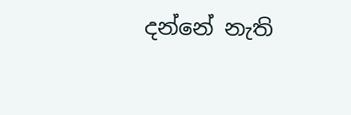දන්නේ නැති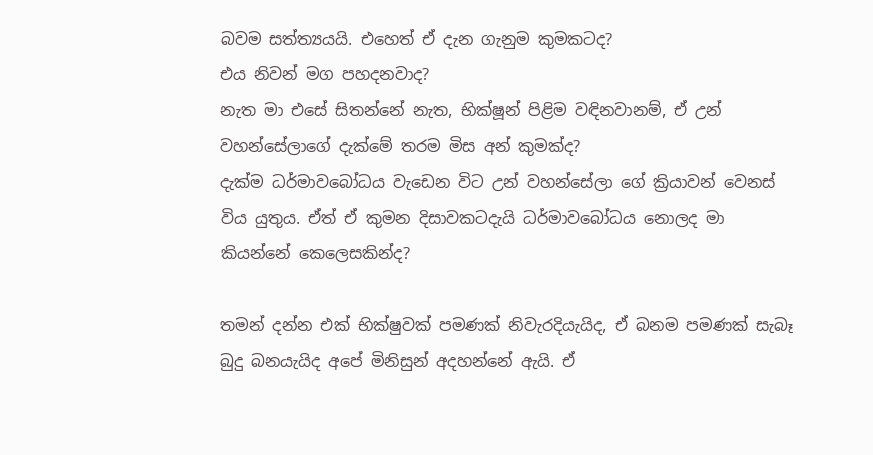බවම සත්ත්‍යයයි. එහෙත් ඒ දැන ගැනුම කුමකටද?
එය නිවන් මග පහදනවාද?
නැත මා එසේ සිතන්නේ නැත, භික්ෂූන් පිළිම වඳිනවානම්, ඒ උන් වහන්සේලාගේ දැක්මේ තරම මිස අන් කුමක්ද?
දැක්ම ධර්මාවබෝධය වැඩෙන විට උන් වහන්සේලා ගේ ක්‍රියාවන් වෙනස් විය යුතුය. ඒත් ඒ කුමන දිසාවකටදැයි ධර්මාවබෝධය නොලද මා කියන්නේ කෙලෙසකින්ද?

තමන් දන්න එක් භික්ෂුවක් පමණක් නිවැරදියැයිද, ඒ බනම පමණක් සැබෑ බුදු බනයැයිද අපේ මිනිසුන් අදහන්නේ ඇයි. ඒ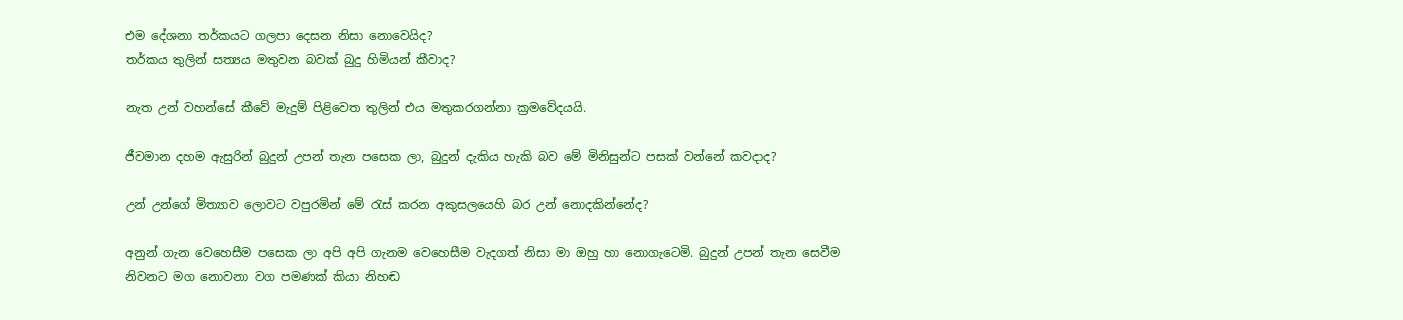එම දේශනා තර්කයට ගලපා දෙසන නිසා නොවෙයිද?
තර්කය තුලින් සත්‍යය මතුවන බවක් බුදු හිමියන් කීවාද?

නැත උන් වහන්සේ කීවේ මැදුම් පිළිවෙත තුලින් එය මතුකරගන්නා ක්‍රමවේදයයි.

ජීවමාන දහම ඇසුරින් බුදුන් උපන් තැන පසෙක ලා, බුදුන් දැකිය හැකි බව මේ මිනිසුන්ට පසක් වන්නේ කවදාද?

උන් උන්ගේ මිත්‍යාව ලොවට වපුරමින් මේ රැස් කරන අකුසලයෙහි බර උන් නොදකින්නේද?

අනුන් ගැන වෙහෙසීම පසෙක ලා අපි අපි ගැනම වෙහෙසීම වැදගත් නිසා මා ඔහු හා නොගැටෙමි. බුදුන් උපන් තැන සෙවීම නිවනට මග නොවනා වග පමණක් කියා නිහඬ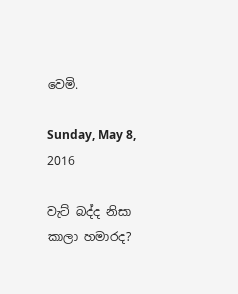වෙමි.

Sunday, May 8, 2016

වැට් බද්ද නිසා කාලා හමාරද?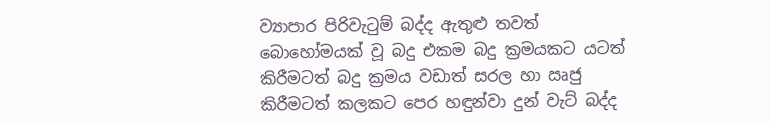ව්‍යාපාර පිරිවැටුම් බද්ද ඇතුළු තවත් බොහෝමයක් වූ බදු එකම බදු ක්‍රමයකට යටත් කිරීමටත් බදු ක්‍රමය වඩාත් සරල හා ඍජු කිරීමටත් කලකට පෙර හඳුන්වා දුන් වැට් බද්ද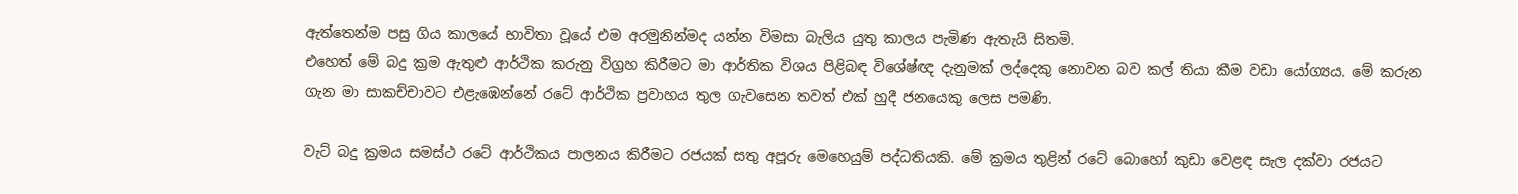ඇත්තෙන්ම පසු ගිය කාලයේ භාවිතා වූයේ එම අරමුනින්මද යන්න විමසා බැලිය යුතු කාලය පැමිණ ඇතැයි සිතමි.
එහෙත් මේ බදු ක්‍රම ඇතුළු ආර්ථික කරුනු විග්‍රහ කිරීමට මා ආර්තික විශය පිළිබඳ විශේෂ්ඥ දැනුමක් ලද්දෙකු නොවන බව කල් තියා කීම වඩා යෝග්‍යය. මේ කරුන ගැන මා සාකච්චාවට එළැඹෙන්නේ රටේ ආර්ථික ප්‍රවාහය තුල ගැවසෙන තවත් එක් හුදී ජනයෙකු ලෙස පමණි.

වැට් බදු ක්‍රමය සමස්ථ රටේ ආර්ථිකය පාලනය කිරීමට රජයක් සතු අපූරු මෙහෙයුම් පද්ධතියකි. මේ ක්‍රමය තුළින් රටේ බොහෝ කුඩා වෙළඳ සැල දක්වා රජයට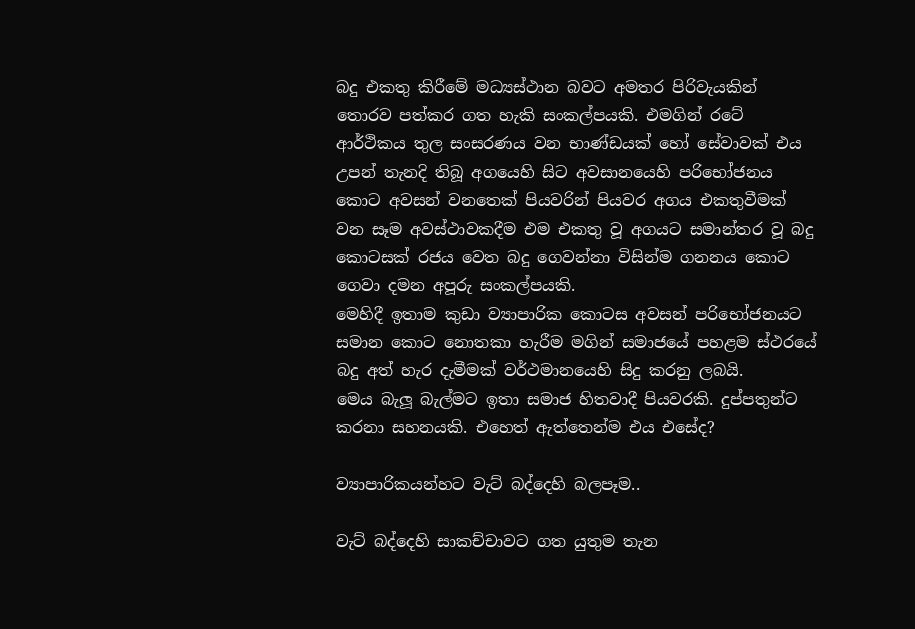බදු එකතු කිරීමේ මධ්‍යස්ථාන බවට අමතර පිරිවැයකින් තොරව පත්කර ගත හැකි සංකල්පයකි. එමගින් රටේ ආර්ථිකය තුල සංසරණය වන භාණ්ඩයක් හෝ සේවාවක් එය උපන් තැනදි තිබූ අගයෙහි සිට අවසානයෙහි පරිභෝජනය කොට අවසන් වනතෙක් පියවරින් පියවර අගය එකතුවීමක් වන සෑම අවස්ථාවකදීම එම එකතු වූ අගයට සමාන්තර වූ බදු කොටසක් රජය වෙත බදු ගෙවන්නා විසින්ම ගනනය කොට ගෙවා දමන අපූරු සංකල්පයකි.
මෙහිදී ඉතාම කුඩා ව්‍යාපාරික කොටස අවසන් පරිභෝජනයට සමාන කොට නොතකා හැරීම මගින් සමාජයේ පහළම ස්ථරයේ බදු අත් හැර දැමීමක් වර්ථමානයෙහි සිදු කරනු ලබයි.
මෙය බැලූ බැල්මට ඉතා සමාජ හිතවාදී පියවරකි. දුප්පතුන්ට කරනා සහනයකි. එහෙත් ඇත්තෙන්ම එය එසේද?

ව්‍යාපාරිකයන්හට වැට් බද්දෙහි බලපෑම..

වැට් බද්දෙහි සාකච්චාවට ගත යුතුම තැන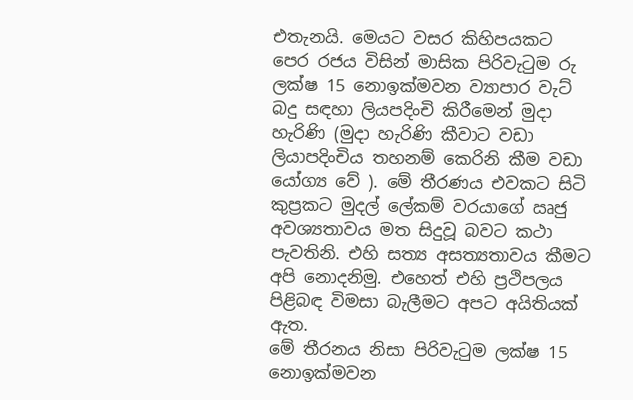එතැනයි. මෙයට වසර කිහිපයකට පෙර රජය විසින් මාසික පිරිවැටුම රු ලක්ෂ 15 නොඉක්මවන ව්‍යාපාර වැට් බදු සඳහා ලියපදිංචි කිරීමෙන් මුදා හැරිණි (මුදා හැරිණි කීවාට වඩා ලියාපදිංචිය තහනම් කෙරිනි කීම වඩා යෝග්‍ය වේ ). මේ තීරණය එවකට සිටි කුප්‍රකට මුදල් ලේකම් වරයාගේ ඍජු අවශ්‍යතාවය මත සිදුවූ බවට කථා පැවතිනි. එහි සත්‍ය අසත්‍යතාවය කීමට අපි නොදනිමු. එහෙත් එහි ප්‍රථිපලය පිළිබඳ විමසා බැලීමට අපට අයිතියක් ඇත.
මේ තීරනය නිසා පිරිවැටුම ලක්ෂ 15 නොඉක්මවන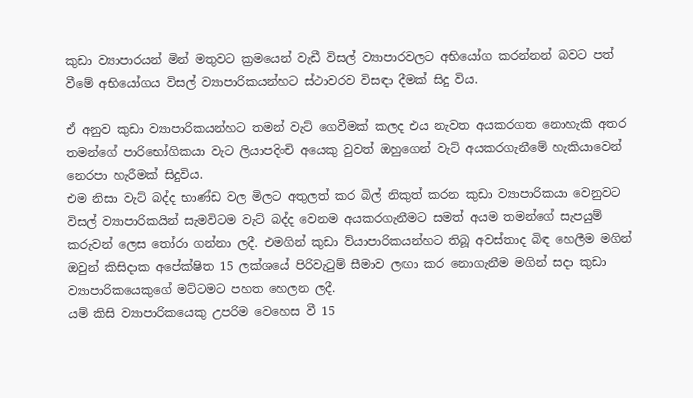කුඩා ව්‍යාපාරයන් මින් මතුවට ක්‍රමයෙන් වැඩී විසල් ව්‍යාපාරවලට අභියෝග කරන්නන් බවට පත් වීමේ අභියෝගය විසල් ව්‍යාපාරිකයන්හට ස්ථාවරව විසඳා දීමක් සිදු විය.

ඒ අනුව කුඩා ව්‍යාපාරිකයන්හට තමන් වැට් ගෙවීමක් කලද එය නැවත අයකරගත නොහැකි අතර තමන්ගේ පාරිභෝගිකයා වැට ලියාපදිංචි අයෙකු වුවත් ඔහුගෙන් වැට් අයකරගැනීමේ හැකියාවෙන් නෙරපා හැරීමක් සිදුවිය.
එම නිසා වැට් බද්ද භාණ්ඩ වල මිලට අතුලත් කර බිල් නිකුත් කරන කුඩා ව්‍යාපාරිකයා වෙනුවට විසල් ව්‍යාපාරිකයින් සැමවිටම වැට් බද්ද වෙනම අයකරගැනීමට සමත් අයම තමන්ගේ සැපයුම් කරුවන් ලෙස තෝරා ගන්නා ලදී. එමගින් කුඩා ව්යාපාරිකයන්හට තිබූ අවස්තාද බිඳ හෙලීම මගින් ඔවුන් කිසිදාක අපේක්ෂිත 15 ලක්ශයේ පිරිවැටුම් සීමාව ලඟා කර නොගැනීම මගින් සදා කුඩා ව්‍යාපාරිකයෙකුගේ මට්ටමට පහත හෙලන ලදී.
යම් කිසි ව්‍යාපාරිකයෙකු උපරිම වෙහෙස වී 15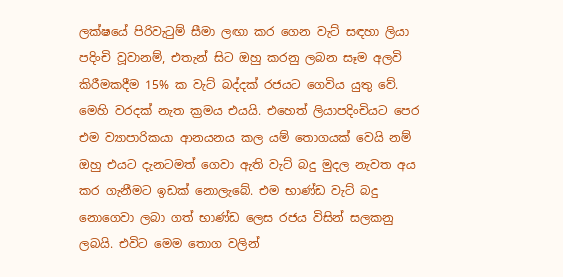ලක්ෂයේ පිරිවැටුම් සීමා ලඟා කර ගෙන වැට් සඳහා ලියා පදිංචි වූවානම්, එතැන් සිට ඔහු කරනු ලබන සෑම අලවි කිරීමකදීම 15% ක වැට් බද්දක් රජයට ගෙවිය යුතු වේ. මෙහි වරදක් නැත ක්‍රමය එයයි. එහෙත් ලියාපදිංචියට පෙර එම ව්‍යාපාරිකයා ආනයනය කල යම් තොගයක් වෙයි නම් ඔහු එයට දැනටමත් ගෙවා ඇති වැට් බදු මුදල නැවත අය කර ගැනීමට ඉඩක් නොලැබේ. එම භාණ්ඩ වැට් බදු නොගෙවා ලබා ගත් භාණ්ඩ ලෙස රජය විසින් සලකනු ලබයි. එවිට මෙම තොග වලින්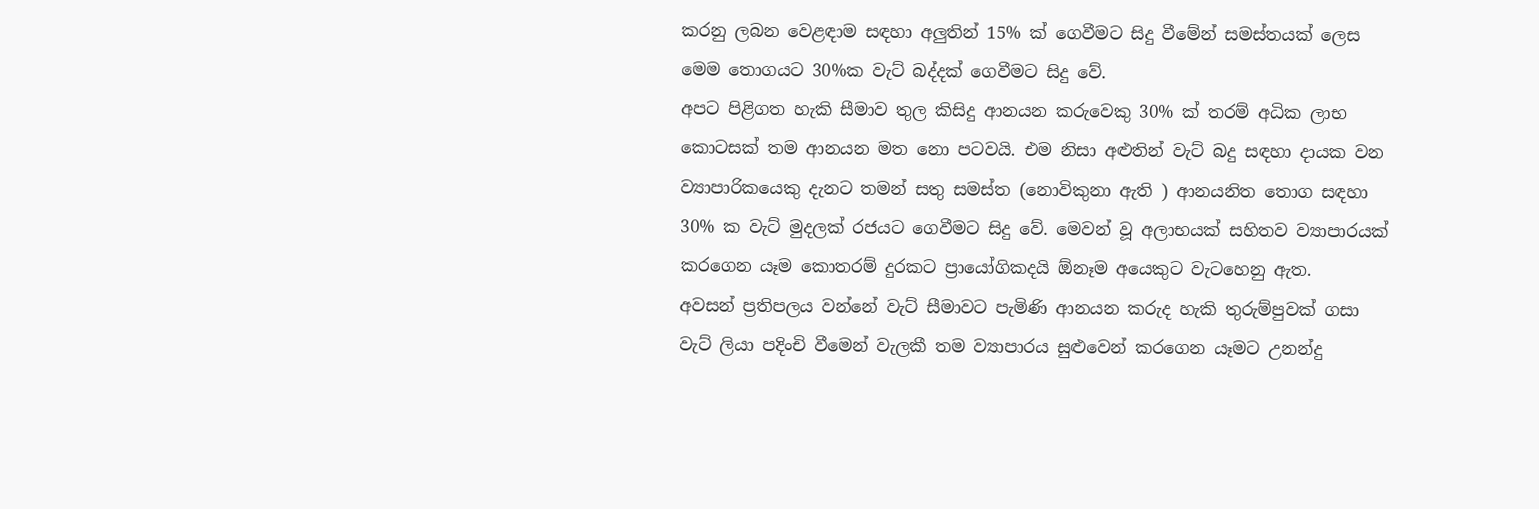කරනු ලබන වෙළඳාම සඳහා අලුතින් 15% ක් ගෙවීමට සිදු වීමේන් සමස්තයක් ලෙස මෙම තොගයට 30%ක වැට් බද්දක් ගෙවීමට සිදු වේ.
අපට පිළිගත හැකි සීමාව තුල කිසිදු ආනයන කරුවෙකු 30% ක් තරම් අධික ලාභ කොටසක් තම ආනයන මත නො පටවයි. එම නිසා අළුතින් වැට් බදු සඳහා දායක වන ව්‍යාපාරිකයෙකු දැනට තමන් සතු සමස්ත (නොවිකුනා ඇති ) ආනයනිත තොග සඳහා 30% ක වැට් මුදලක් රජයට ගෙවීමට සිදු වේ. මෙවන් වූ අලාභයක් සහිතව ව්‍යාපාරයක් කරගෙන යෑම කොතරම් දුරකට ප්‍රායෝගිකදයි ඕනෑම අයෙකුට වැටහෙනු ඇත.
අවසන් ප්‍රතිපලය වන්නේ වැට් සීමාවට පැමිණි ආනයන කරුද හැකි තුරුම්පුවක් ගසා වැට් ලියා පදිංචි වීමෙන් වැලකී තම ව්‍යාපාරය සුළුවෙන් කරගෙන යෑමට උනන්දු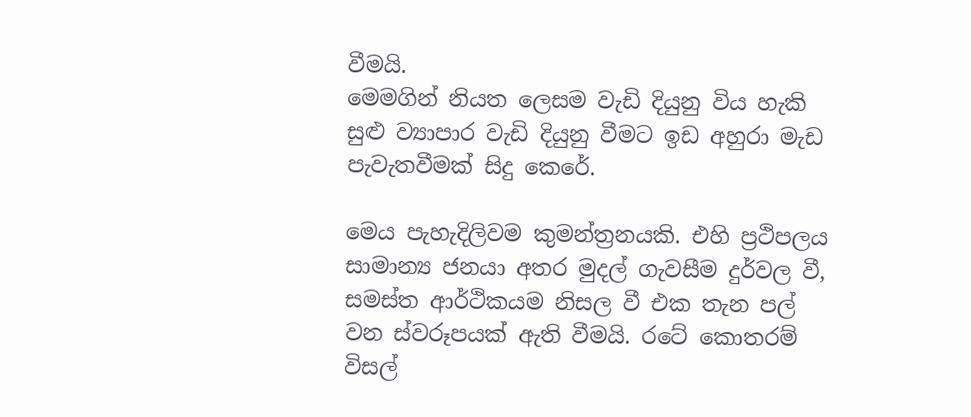වීමයි.
මෙමගින් නියත ලෙසම වැඩි දියුනු විය හැකි සුළු ව්‍යාපාර වැඩි දියුනු වීමට ඉඩ අහුරා මැඩ පැවැතවීමක් සිදු කෙරේ.

මෙය පැහැදිලිවම කුමන්ත්‍රනයකි. එහි ප්‍රථිපලය සාමාන්‍ය ජනයා අතර මුදල් ගැවසීම දුර්වල වී, සමස්ත ආර්ථිකයම නිසල වී එක තැන පල් වන ස්වරූපයක් ඇති වීමයි. රටේ කොතරම් විසල්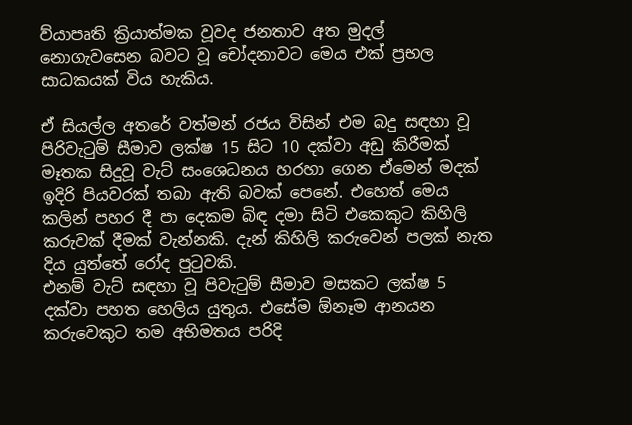ව්යාපෘති ක්‍රියාත්මක වූවද ජනතාව අත මුදල් නොගැවසෙන බවට වූ චෝදනාවට මෙය එක් ප්‍රභල සාධකයක් විය හැකිය.

ඒ සියල්ල අතරේ වත්මන් රජය විසින් එම බදු සඳහා වූ පිරිවැටුම් සීමාව ලක්ෂ 15 සිට 10 දක්වා අඩු කිරීමක් මෑතක සිදුවූ වැට් සංශෙධනය හරහා ගෙන ඒමෙන් මදක් ඉදිරි පියවරක් තබා ඇති බවක් පෙනේ. එහෙත් මෙය කලින් පහර දී පා දෙකම බිඳ දමා සිටි එකෙකුට කිහිලි කරුවක් දීමක් වැන්නකි. දැන් කිහිලි කරුවෙන් පලක් නැත දිය යුත්තේ රෝද පුටුවකි.
එනම් වැට් සඳහා වූ පිවැටුම් සීමාව මසකට ලක්ෂ 5 දක්වා පහත හෙලිය යුතුය. එසේම ඕනෑම ආනයන කරුවෙකුට තම අභිමතය පරිදි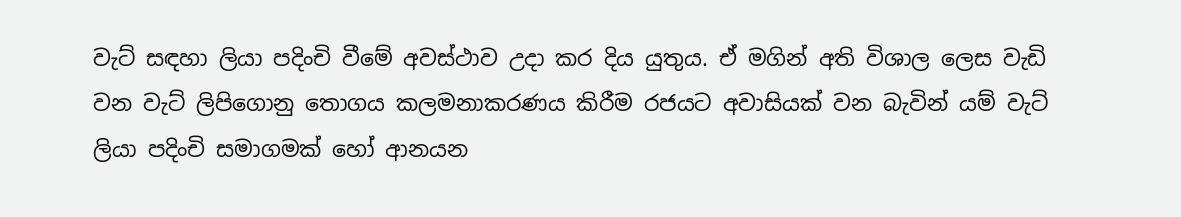වැට් සඳහා ලියා පදිංචි වීමේ අවස්ථාව උදා කර දිය යුතුය. ඒ මගින් අති විශාල ලෙස වැඩි වන වැට් ලිපිගොනු තොගය කලමනාකරණය කිරීම රජයට අවාසියක් වන බැවින් යම් වැට් ලියා පදිංචි සමාගමක් හෝ ආනයන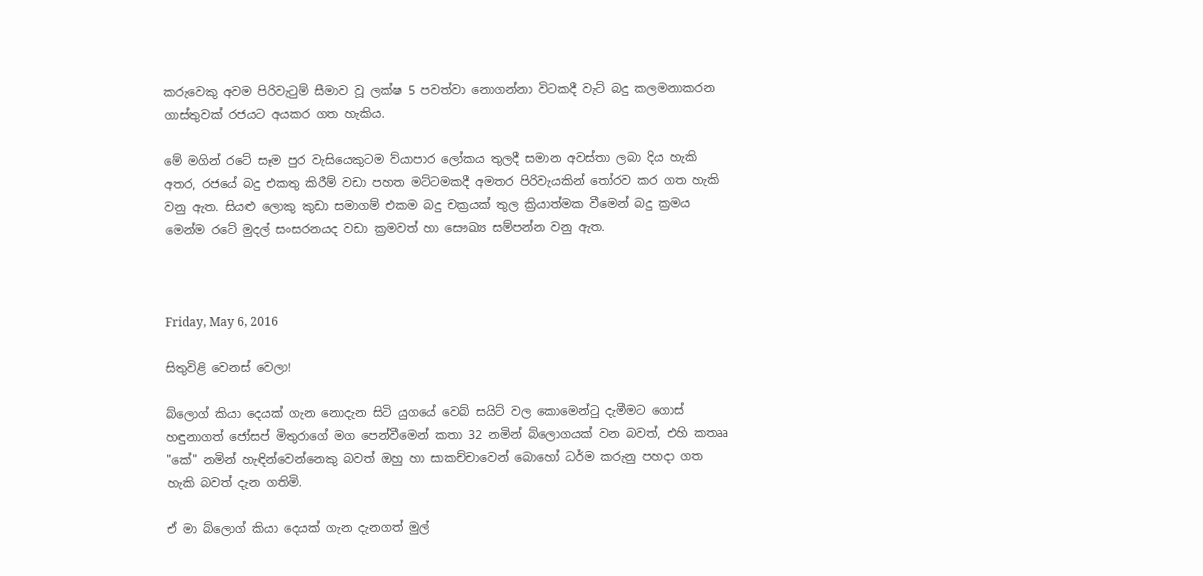කරුවෙකු අවම පිරිවැටුම් සීමාව වූ ලක්ෂ 5 පවත්වා නොගන්නා විටකදී වැට් බදු කලමනාකරන ගාස්තුවක් රජයට අයකර ගත හැකිය.

මේ මගින් රටේ සෑම පුර වැසියෙකුටම ව්යාපාර ලෝකය තුලදී සමාන අවස්තා ලබා දිය හැකි අතර, රජයේ බදු එකතු කිරීම් වඩා පහත මට්ටමකදී අමතර පිරිවැයකින් තෝරව කර ගත හැකි වනු ඇත. සියළු ලොකු කුඩා සමාගම් එකම බදු චක්‍රයක් තුල ක්‍රියාත්මක වීමෙන් බදු ක්‍රමය මෙන්ම රටේ මුදල් සංසරනයද වඩා ක්‍රමවත් හා සෞඛ්‍ය සම්පන්න වනු ඇත.



Friday, May 6, 2016

සිතුවිළි වෙනස් වෙලා!

බ්ලොග් කියා දෙයක් ගැන නොදැන සිටි යුගයේ වෙබ් සයිට් වල කොමෙන්ටු දැමීමට ගොස් හඳුනාගත් ජෝසප් මිතුරාගේ මග පෙන්වීමෙන් කතා 32 නමින් බ්ලොගයක් වන බවත්, එහි කතෲ "කේ" නමින් හැඳින්වෙන්නෙකු බවත් ඔහු හා සාකච්චාවෙන් බොහෝ ධර්ම කරුනු පහදා ගත හැකි බවත් දැන ගතිමි.

ඒ මා බ්ලොග් කියා දෙයක් ගැන දැනගත් මුල්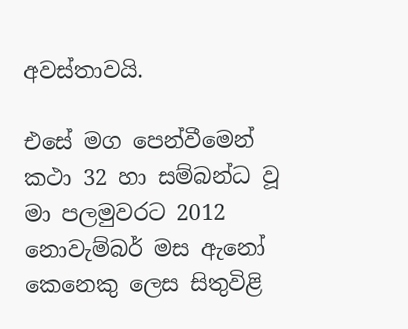අවස්තාවයි.

එසේ මග පෙන්වීමෙන් කථා 32 හා සම්බන්ධ වූ මා පලමුවරට 2012 නොවැම්බර් මස ඇනෝ කෙනෙකු ලෙස සිතුවිළි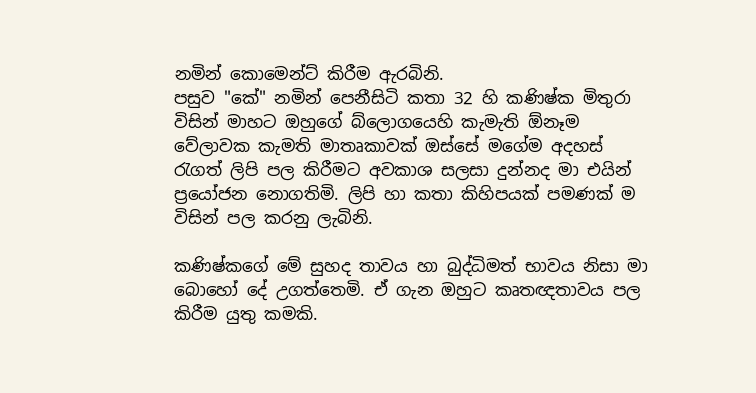නමින් කොමෙන්ට් කිරීම ඇරබිනි.
පසුව "කේ" නමින් පෙනීසිටි කතා 32 හි කණිෂ්ක මිතුරා විසින් මාහට ඔහුගේ බ්ලොගයෙහි කැමැති ඕනෑම වේලාවක කැමති මාතෘකාවක් ඔස්සේ මගේම අදහස් රැගත් ලිපි පල කිරීමට අවකාශ සලසා දුන්නද මා එයින් ප්‍රයෝජන නොගතිමි. ලිපි හා කතා කිහිපයක් පමණක් ම විසින් පල කරනු ලැබිනි.

කණිෂ්කගේ මේ සුහද තාවය හා බුද්ධිමත් භාවය නිසා මා බොහෝ දේ උගත්තෙමි. ඒ ගැන ඔහුට කෘතඥතාවය පල කිරීම යුතු කමකි.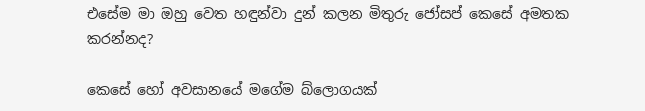එසේම මා ඔහු වෙත හඳුන්වා දුන් කලන මිතුරු ජෝසප් කෙසේ අමතක කරන්නද?

කෙසේ හෝ අවසානයේ මගේම බ්ලොගයක්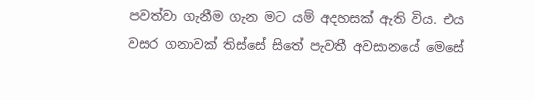පවත්වා ගැනීම ගැන මට යම් අදහසක් ඇති විය. එය වසර ගනාවක් තිස්සේ සිතේ පැවතී අවසානයේ මෙසේ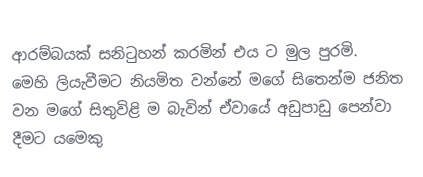ආරම්බයක් සනිටුහන් කරමින් එය ට මුල පුරමි.
මෙහි ලියැවීමට නියමිත වන්නේ මගේ සිතෙන්ම ජනිත වන මගේ සිතුවිළි ම බැවින් ඒවායේ අඩුපාඩු පෙන්වා දීමට යමෙකු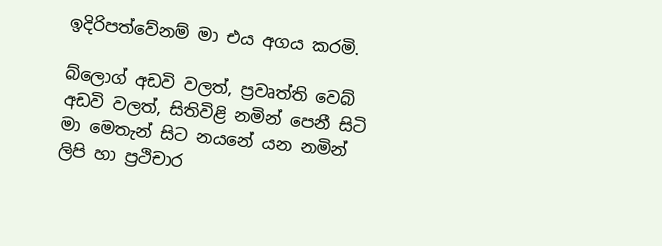ඉදිරිපත්වේනම් මා එය අගය කරමි.

බ්ලොග් අඩවි වලත්, ප්‍රවෘත්ති වෙබ් අඩවි වලත්, සිතිවිළි නමින් පෙනී සිටි මා මෙතැන් සිට නයනේ යන නමින් ලිපි හා ප්‍රථිචාර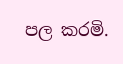පල කරමි.